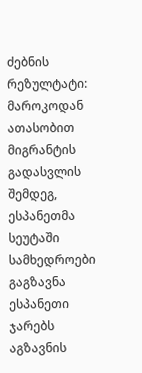ძებნის რეზულტატი:
მაროკოდან ათასობით მიგრანტის გადასვლის შემდეგ, ესპანეთმა სეუტაში სამხედროები გაგზავნა
ესპანეთი ჯარებს აგზავნის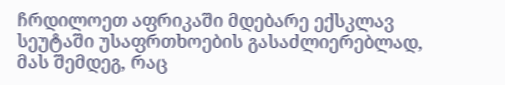ჩრდილოეთ აფრიკაში მდებარე ექსკლავ სეუტაში უსაფრთხოების გასაძლიერებლად, მას შემდეგ, რაც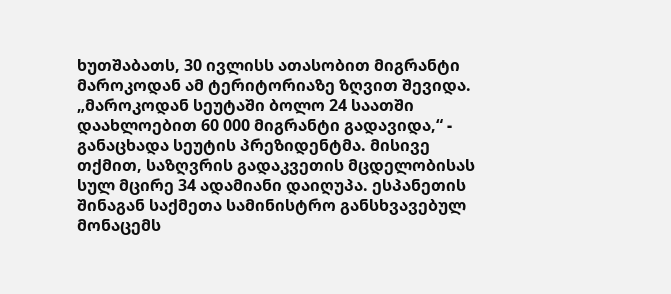ხუთშაბათს, 30 ივლისს ათასობით მიგრანტი მაროკოდან ამ ტერიტორიაზე ზღვით შევიდა. „მაროკოდან სეუტაში ბოლო 24 საათში დაახლოებით 60 000 მიგრანტი გადავიდა,“ - განაცხადა სეუტის პრეზიდენტმა. მისივე თქმით, საზღვრის გადაკვეთის მცდელობისას სულ მცირე 34 ადამიანი დაიღუპა. ესპანეთის შინაგან საქმეთა სამინისტრო განსხვავებულ მონაცემს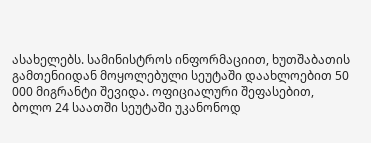ასახელებს. სამინისტროს ინფორმაციით, ხუთშაბათის გამთენიიდან მოყოლებული სეუტაში დაახლოებით 50 000 მიგრანტი შევიდა. ოფიციალური შეფასებით, ბოლო 24 საათში სეუტაში უკანონოდ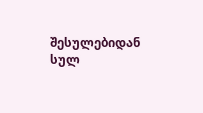შესულებიდან სულ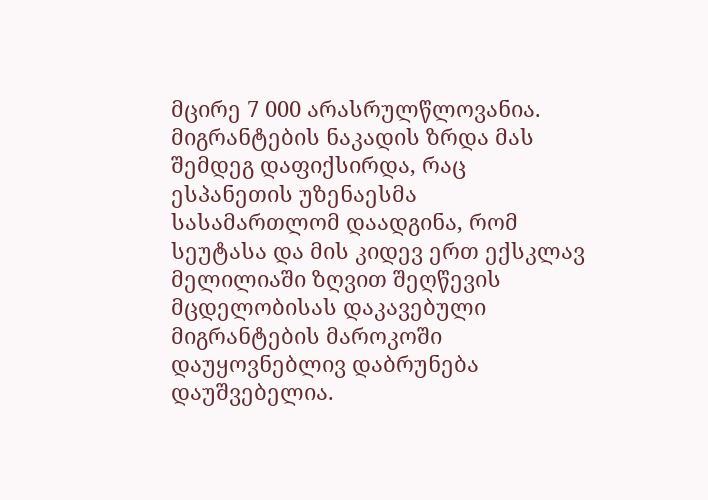მცირე 7 000 არასრულწლოვანია. მიგრანტების ნაკადის ზრდა მას შემდეგ დაფიქსირდა, რაც ესპანეთის უზენაესმა სასამართლომ დაადგინა, რომ სეუტასა და მის კიდევ ერთ ექსკლავ მელილიაში ზღვით შეღწევის მცდელობისას დაკავებული მიგრანტების მაროკოში დაუყოვნებლივ დაბრუნება დაუშვებელია.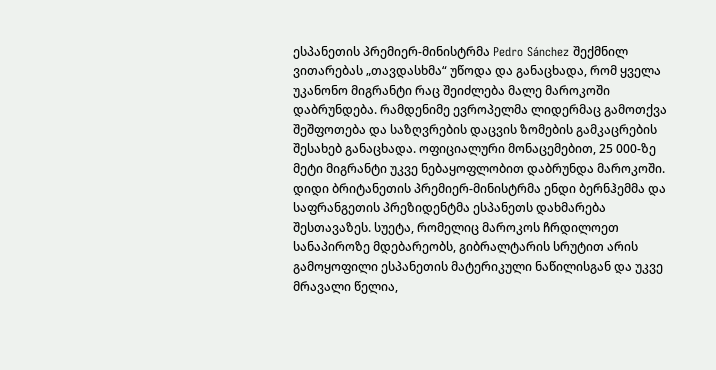ესპანეთის პრემიერ-მინისტრმა Pedro Sánchez შექმნილ ვითარებას „თავდასხმა“ უწოდა და განაცხადა, რომ ყველა უკანონო მიგრანტი რაც შეიძლება მალე მაროკოში დაბრუნდება. რამდენიმე ევროპელმა ლიდერმაც გამოთქვა შეშფოთება და საზღვრების დაცვის ზომების გამკაცრების შესახებ განაცხადა. ოფიციალური მონაცემებით, 25 000-ზე მეტი მიგრანტი უკვე ნებაყოფლობით დაბრუნდა მაროკოში. დიდი ბრიტანეთის პრემიერ-მინისტრმა ენდი ბერნჰემმა და საფრანგეთის პრეზიდენტმა ესპანეთს დახმარება შესთავაზეს. სუეტა, რომელიც მაროკოს ჩრდილოეთ სანაპიროზე მდებარეობს, გიბრალტარის სრუტით არის გამოყოფილი ესპანეთის მატერიკული ნაწილისგან და უკვე მრავალი წელია,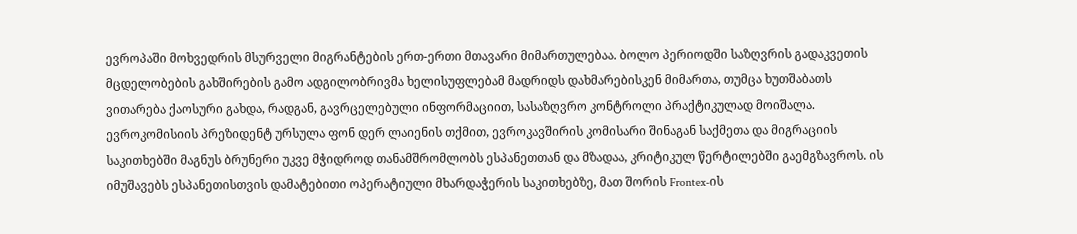ევროპაში მოხვედრის მსურველი მიგრანტების ერთ-ერთი მთავარი მიმართულებაა. ბოლო პერიოდში საზღვრის გადაკვეთის მცდელობების გახშირების გამო ადგილობრივმა ხელისუფლებამ მადრიდს დახმარებისკენ მიმართა, თუმცა ხუთშაბათს ვითარება ქაოსური გახდა, რადგან, გავრცელებული ინფორმაციით, სასაზღვრო კონტროლი პრაქტიკულად მოიშალა. ევროკომისიის პრეზიდენტ ურსულა ფონ დერ ლაიენის თქმით, ევროკავშირის კომისარი შინაგან საქმეთა და მიგრაციის საკითხებში მაგნუს ბრუნერი უკვე მჭიდროდ თანამშრომლობს ესპანეთთან და მზადაა, კრიტიკულ წერტილებში გაემგზავროს. ის იმუშავებს ესპანეთისთვის დამატებითი ოპერატიული მხარდაჭერის საკითხებზე, მათ შორის Frontex-ის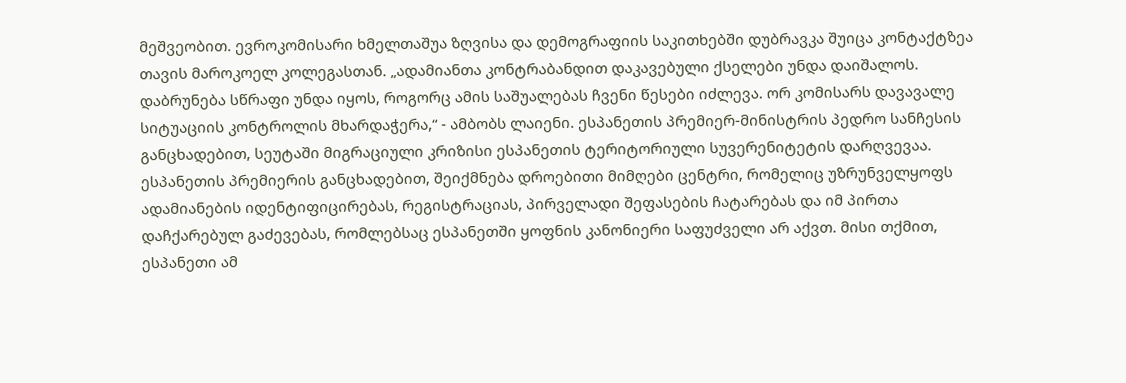მეშვეობით. ევროკომისარი ხმელთაშუა ზღვისა და დემოგრაფიის საკითხებში დუბრავკა შუიცა კონტაქტზეა თავის მაროკოელ კოლეგასთან. „ადამიანთა კონტრაბანდით დაკავებული ქსელები უნდა დაიშალოს. დაბრუნება სწრაფი უნდა იყოს, როგორც ამის საშუალებას ჩვენი წესები იძლევა. ორ კომისარს დავავალე სიტუაციის კონტროლის მხარდაჭერა,“ - ამბობს ლაიენი. ესპანეთის პრემიერ-მინისტრის პედრო სანჩესის განცხადებით, სეუტაში მიგრაციული კრიზისი ესპანეთის ტერიტორიული სუვერენიტეტის დარღვევაა. ესპანეთის პრემიერის განცხადებით, შეიქმნება დროებითი მიმღები ცენტრი, რომელიც უზრუნველყოფს ადამიანების იდენტიფიცირებას, რეგისტრაციას, პირველადი შეფასების ჩატარებას და იმ პირთა დაჩქარებულ გაძევებას, რომლებსაც ესპანეთში ყოფნის კანონიერი საფუძველი არ აქვთ. მისი თქმით, ესპანეთი ამ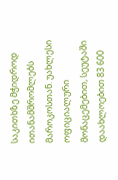საკითხზე მჭიდროდ ითანამშრომლებს მაროკოსთან. უახლესი ოფიციალური მონაცემებით, სეუტაში დაახლოებით 83 600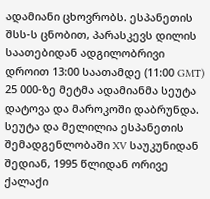ადამიანი ცხოვრობს. ესპანეთის შსს-ს ცნობით, პარასკევს დილის საათებიდან ადგილობრივი დროით 13:00 საათამდე (11:00 GMT) 25 000-ზე მეტმა ადამიანმა სეუტა დატოვა და მაროკოში დაბრუნდა. სეუტა და მელილია ესპანეთის შემადგენლობაში XV საუკუნიდან შედიან, 1995 წლიდან ორივე ქალაქი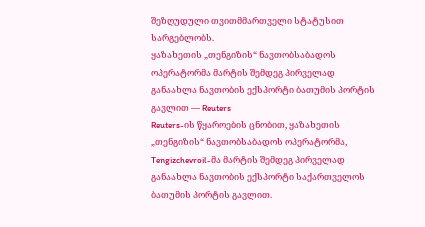შეზღუდული თვითმმართველი სტატუსით სარგებლობს.
ყაზახეთის „თენგიზის“ ნავთობსაბადოს ოპერატორმა მარტის შემდეგ პირველად განაახლა ნავთობის ექსპორტი ბათუმის პორტის გავლით — Reuters
Reuters-ის წყაროების ცნობით, ყაზახეთის „თენგიზის“ ნავთობსაბადოს ოპერატორმა, Tengizchevroil-მა მარტის შემდეგ პირველად განაახლა ნავთობის ექსპორტი საქართველოს ბათუმის პორტის გავლით.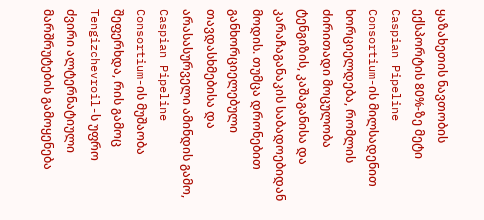ყაზახეთის ნავთობის ექსპორტის 80%-ზე მეტი Caspian Pipeline Consortium-ის მილსადენით ხორციელდება, რომლის ძირითადი მოცულობა ტენგიზის, კაშაგანისა და კარაჩაგანაკის საბადოებიდან მოდის. თუმცა დრონებით განხორციელებული თავდასხმებისა და არასასურველი ამინდის გამო, Caspian Pipeline Consortium-ის მუშაობა შეფერხდა, რის გამოც Tengizchevroil-ს უფრო ძვირი ალტერნატიული მარშრუტების გამოყენება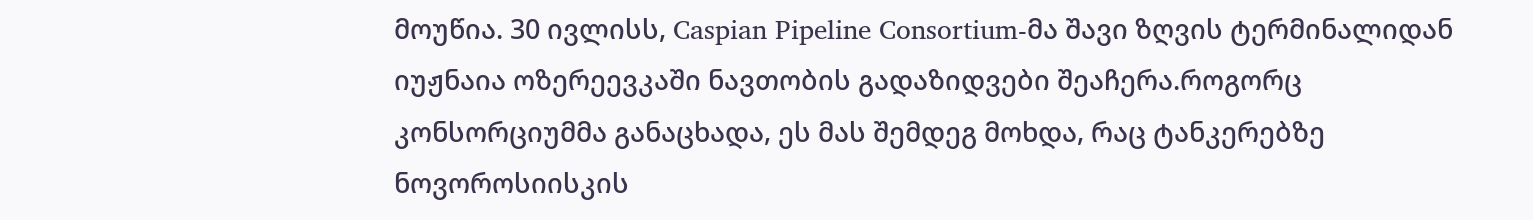მოუწია. 30 ივლისს, Caspian Pipeline Consortium-მა შავი ზღვის ტერმინალიდან იუჟნაია ოზერეევკაში ნავთობის გადაზიდვები შეაჩერა.როგორც კონსორციუმმა განაცხადა, ეს მას შემდეგ მოხდა, რაც ტანკერებზე ნოვოროსიისკის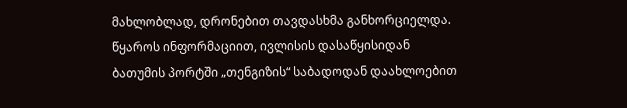მახლობლად, დრონებით თავდასხმა განხორციელდა. წყაროს ინფორმაციით, ივლისის დასაწყისიდან ბათუმის პორტში „თენგიზის“ საბადოდან დაახლოებით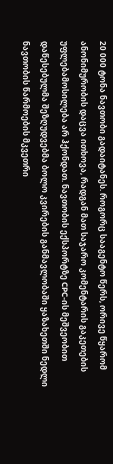20 000 ტონა ნავთობი გადაიტანეს. როგორც სააგენტო წერს, ორივე წყარომ ანონიმურობის დაცვა ითხოვა, რადგან მათ საჯარო კომენტარის გაკეთების უფლებამოსილება არ ჰქონდათ. ნავთობის ექსპორტზე CPC-ის მეშვეობით დაწესებულმა შეზღუდვებმა ბოლო კვირების განმავლობაში ყაზახეთში ნედლი ნავთობის წარმოების მკვეთრი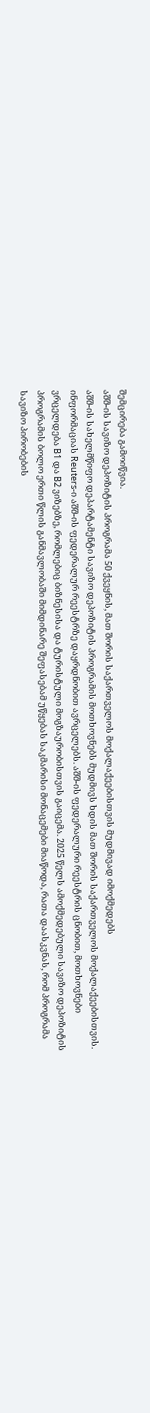შემცირება გამოიწვია.
აშშ-ის სავიზო დეპოზიტის პროგრამა 50 ქვეყნის, მათ შორის საქართველოს მოქალაქეებისთვის მუდმივად იმოქმედებს
აშშ-ის სახელმწიფო დეპარტამენტი სავიზო დეპოზიტის პროგრამის მოთხოვნებს მუდმივს ხდის მათ შორის საქართველოს მოქალაქეებისთვის. ინფორმაციას Reuters-ი აშშ-ის ფედერალურ რეესტრზე დაყრდნობით ავრცელებს. აშშ-ის ფედერალური რეესტრის ცნობით, მოთხოვნები ვრცელდება B1 და B2 ვიზებზე, რომლებიც ბიზნესისა და ტურისტული მოგზაურობისთვის გაიცემა. 2025 წელს ამოქმედებული სავიზო დეპოზიტის პროგრამის ბოლო ერთი წლის განმავლობაში მიმდინარე შეფასებამ უწყებას საკმარისი მონაცემები მიაწოდა, რათა დაასკვნას, რომ პროგრამა სავიზო პირობების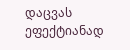დაცვას ეფექტიანად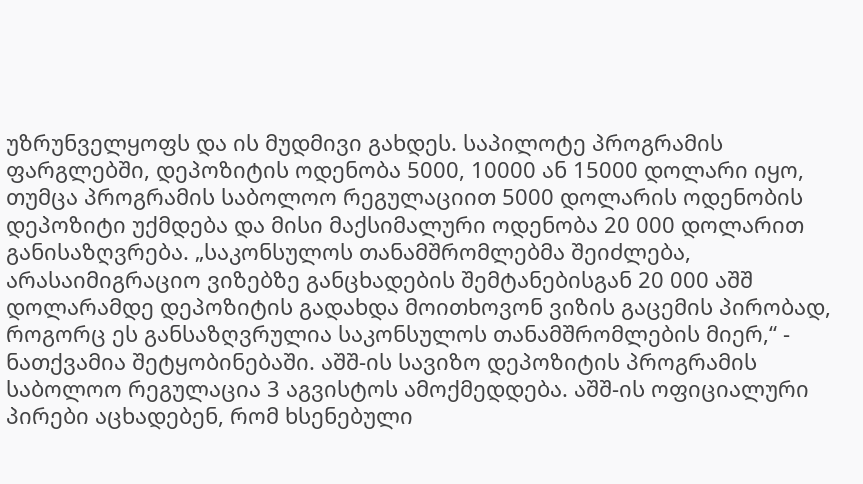უზრუნველყოფს და ის მუდმივი გახდეს. საპილოტე პროგრამის ფარგლებში, დეპოზიტის ოდენობა 5000, 10000 ან 15000 დოლარი იყო, თუმცა პროგრამის საბოლოო რეგულაციით 5000 დოლარის ოდენობის დეპოზიტი უქმდება და მისი მაქსიმალური ოდენობა 20 000 დოლარით განისაზღვრება. „საკონსულოს თანამშრომლებმა შეიძლება, არასაიმიგრაციო ვიზებზე განცხადების შემტანებისგან 20 000 აშშ დოლარამდე დეპოზიტის გადახდა მოითხოვონ ვიზის გაცემის პირობად, როგორც ეს განსაზღვრულია საკონსულოს თანამშრომლების მიერ,“ - ნათქვამია შეტყობინებაში. აშშ-ის სავიზო დეპოზიტის პროგრამის საბოლოო რეგულაცია 3 აგვისტოს ამოქმედდება. აშშ-ის ოფიციალური პირები აცხადებენ, რომ ხსენებული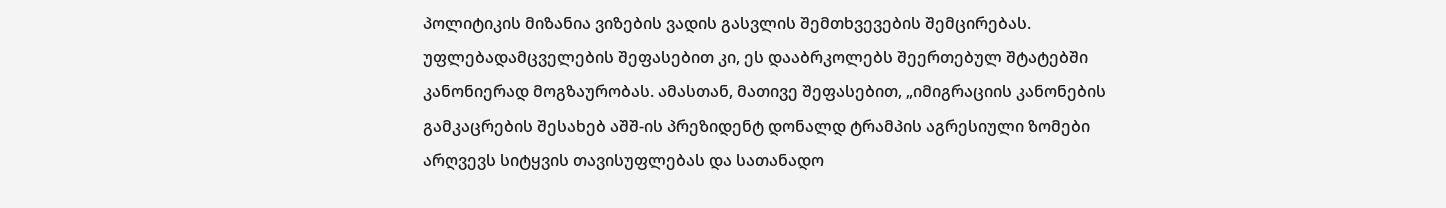პოლიტიკის მიზანია ვიზების ვადის გასვლის შემთხვევების შემცირებას. უფლებადამცველების შეფასებით კი, ეს დააბრკოლებს შეერთებულ შტატებში კანონიერად მოგზაურობას. ამასთან, მათივე შეფასებით, „იმიგრაციის კანონების გამკაცრების შესახებ აშშ-ის პრეზიდენტ დონალდ ტრამპის აგრესიული ზომები არღვევს სიტყვის თავისუფლებას და სათანადო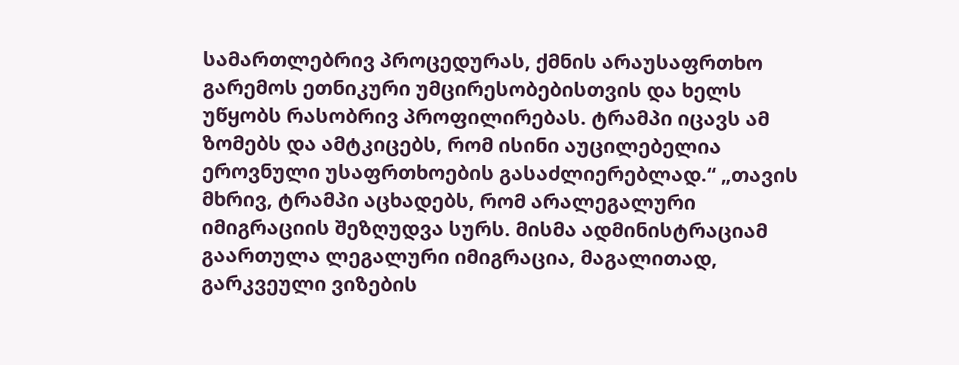სამართლებრივ პროცედურას, ქმნის არაუსაფრთხო გარემოს ეთნიკური უმცირესობებისთვის და ხელს უწყობს რასობრივ პროფილირებას. ტრამპი იცავს ამ ზომებს და ამტკიცებს, რომ ისინი აუცილებელია ეროვნული უსაფრთხოების გასაძლიერებლად.“ „თავის მხრივ, ტრამპი აცხადებს, რომ არალეგალური იმიგრაციის შეზღუდვა სურს. მისმა ადმინისტრაციამ გაართულა ლეგალური იმიგრაცია, მაგალითად, გარკვეული ვიზების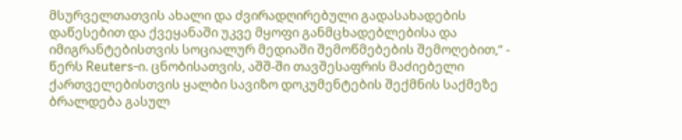მსურველთათვის ახალი და ძვირადღირებული გადასახადების დაწესებით და ქვეყანაში უკვე მყოფი განმცხადებლებისა და იმიგრანტებისთვის სოციალურ მედიაში შემოწმებების შემოღებით,“ - წერს Reuters-ი. ცნობისათვის, აშშ-ში თავშესაფრის მაძიებელი ქართველებისთვის ყალბი სავიზო დოკუმენტების შექმნის საქმეზე ბრალდება გასულ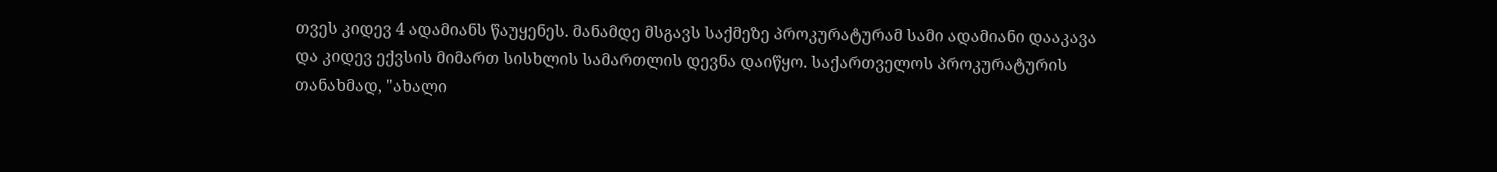თვეს კიდევ 4 ადამიანს წაუყენეს. მანამდე მსგავს საქმეზე პროკურატურამ სამი ადამიანი დააკავა და კიდევ ექვსის მიმართ სისხლის სამართლის დევნა დაიწყო. საქართველოს პროკურატურის თანახმად, "ახალი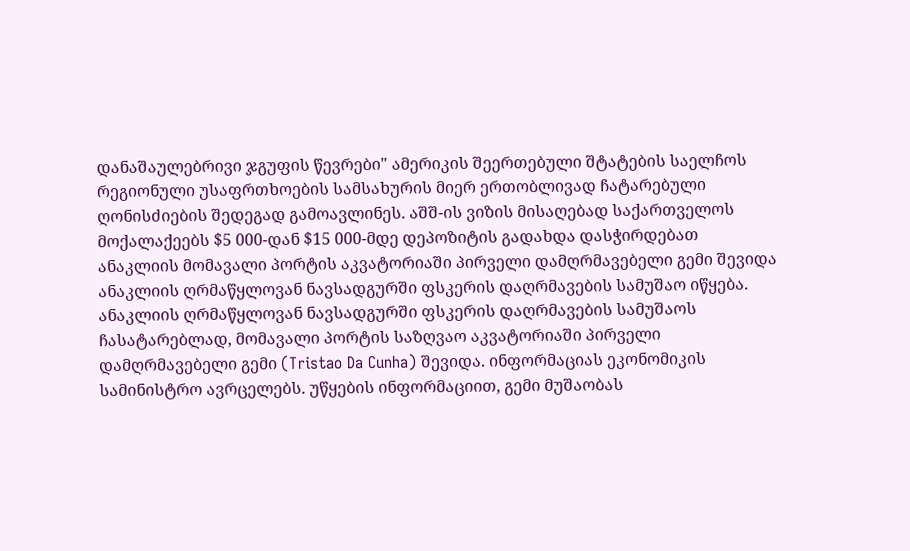დანაშაულებრივი ჯგუფის წევრები" ამერიკის შეერთებული შტატების საელჩოს რეგიონული უსაფრთხოების სამსახურის მიერ ერთობლივად ჩატარებული ღონისძიების შედეგად გამოავლინეს. აშშ-ის ვიზის მისაღებად საქართველოს მოქალაქეებს $5 000-დან $15 000-მდე დეპოზიტის გადახდა დასჭირდებათ
ანაკლიის მომავალი პორტის აკვატორიაში პირველი დამღრმავებელი გემი შევიდა
ანაკლიის ღრმაწყლოვან ნავსადგურში ფსკერის დაღრმავების სამუშაო იწყება. ანაკლიის ღრმაწყლოვან ნავსადგურში ფსკერის დაღრმავების სამუშაოს ჩასატარებლად, მომავალი პორტის საზღვაო აკვატორიაში პირველი დამღრმავებელი გემი (Tristao Da Cunha) შევიდა. ინფორმაციას ეკონომიკის სამინისტრო ავრცელებს. უწყების ინფორმაციით, გემი მუშაობას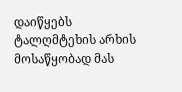დაიწყებს ტალღმტეხის არხის მოსაწყობად მას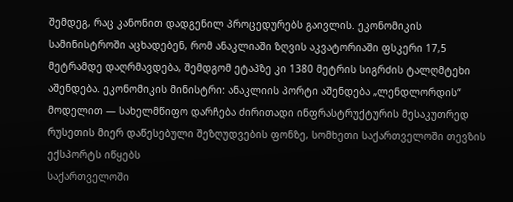შემდეგ, რაც კანონით დადგენილ პროცედურებს გაივლის. ეკონომიკის სამინისტროში აცხადებენ, რომ ანაკლიაში ზღვის აკვატორიაში ფსკერი 17,5 მეტრამდე დაღრმავდება, შემდგომ ეტაპზე კი 1380 მეტრის სიგრძის ტალღმტეხი აშენდება. ეკონომიკის მინისტრი: ანაკლიის პორტი აშენდება „ლენდლორდის“ მოდელით — სახელმწიფო დარჩება ძირითადი ინფრასტრუქტურის მესაკუთრედ
რუსეთის მიერ დაწესებული შეზღუდვების ფონზე, სომხეთი საქართველოში თევზის ექსპორტს იწყებს
საქართველოში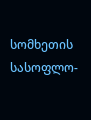სომხეთის სასოფლო-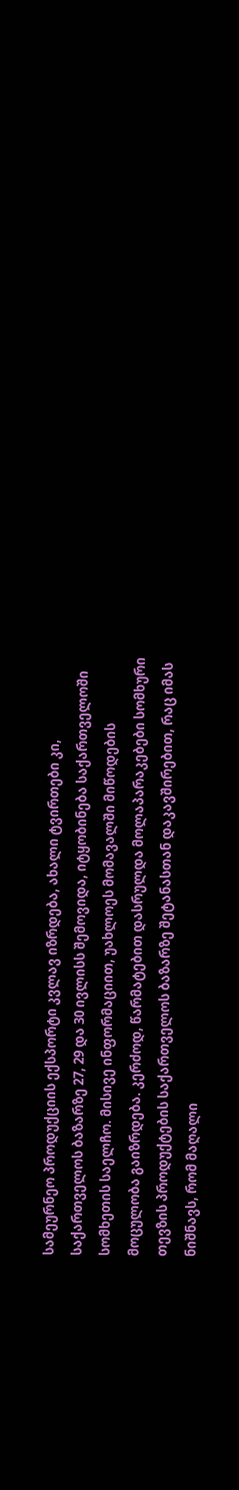სამეურნეო პროდუქციის ექსპორტი კვლავ იზრდება, ახალი ტვირთები კი, საქართველოს ბაზარზე 27, 29 და 30 ივლისს შემოვიდა, იტყობინება საქართველოში სომხეთის საელჩო. მისივე ინფორმაციით, უახლოეს მომავალში მიწოდების მოცულობა გაიზრდება. კერძოდ, წარმატებით დასრულდა მოლაპარაკებები სომხური თევზის პროდუქტების საქართველოს ბაზარზე შეტანასთან დაკავშირებით, რაც იმას ნიშნავს, რომ მაღალი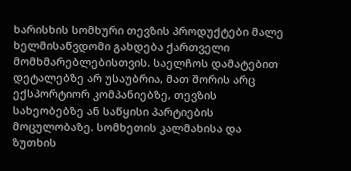ხარისხის სომხური თევზის პროდუქტები მალე ხელმისაწვდომი გახდება ქართველი მომხმარებლებისთვის. საელჩოს დამატებით დეტალებზე არ უსაუბრია, მათ შორის არც ექსპორტიორ კომპანიებზე, თევზის სახეობებზე ან საწყისი პარტიების მოცულობაზე. სომხეთის კალმახისა და ზუთხის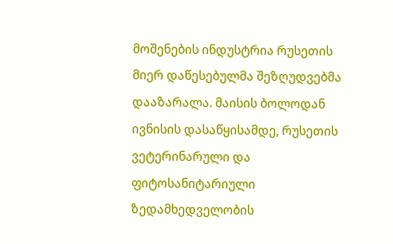მოშენების ინდუსტრია რუსეთის მიერ დაწესებულმა შეზღუდვებმა დააზარალა. მაისის ბოლოდან ივნისის დასაწყისამდე, რუსეთის ვეტერინარული და ფიტოსანიტარიული ზედამხედველობის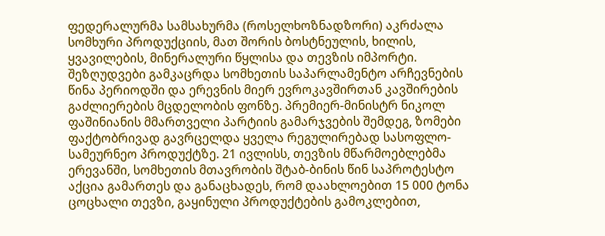ფედერალურმა სამსახურმა (როსელხოზნადზორი) აკრძალა სომხური პროდუქციის, მათ შორის ბოსტნეულის, ხილის, ყვავილების, მინერალური წყლისა და თევზის იმპორტი. შეზღუდვები გამკაცრდა სომხეთის საპარლამენტო არჩევნების წინა პერიოდში და ერევნის მიერ ევროკავშირთან კავშირების გაძლიერების მცდელობის ფონზე. პრემიერ-მინისტრ ნიკოლ ფაშინიანის მმართველი პარტიის გამარჯვების შემდეგ, ზომები ფაქტობრივად გავრცელდა ყველა რეგულირებად სასოფლო-სამეურნეო პროდუქტზე. 21 ივლისს, თევზის მწარმოებლებმა ერევანში, სომხეთის მთავრობის შტაბ-ბინის წინ საპროტესტო აქცია გამართეს და განაცხადეს, რომ დაახლოებით 15 000 ტონა ცოცხალი თევზი, გაყინული პროდუქტების გამოკლებით,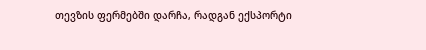თევზის ფერმებში დარჩა, რადგან ექსპორტი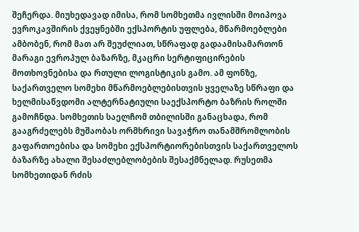შეჩერდა. მიუხედავად იმისა, რომ სომხეთმა ივლისში მოიპოვა ევროკავშირის ქვეყნებში ექსპორტის უფლება, მწარმოებლები ამბობენ, რომ მათ არ შეუძლიათ, სწრაფად გადაამისამართონ მარაგი ევროპულ ბაზარზე, მკაცრი სერტიფიცირების მოთხოვნებისა და რთული ლოგისტიკის გამო. ამ ფონზე, საქართველო სომეხი მწარმოებლებისთვის ყველაზე სწრაფი და ხელმისაწვდომი ალტერნატიული საექსპორტო ბაზრის როლში გამოჩნდა. სომხეთის საელჩომ თბილისში განაცხადა, რომ გააგრძელებს მუშაობას ორმხრივი სავაჭრო თანამშრომლობის გაფართოებისა და სომეხი ექსპორტიორებისთვის საქართველოს ბაზარზე ახალი შესაძლებლობების შესაქმნელად. რუსეთმა სომხეთიდან რძის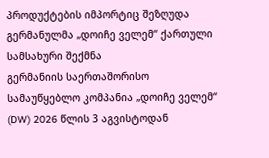პროდუქტების იმპორტიც შეზღუდა
გერმანულმა „დოიჩე ველემ“ ქართული სამსახური შექმნა
გერმანიის საერთაშორისო სამაუწყებლო კომპანია „დოიჩე ველემ“ (DW) 2026 წლის 3 აგვისტოდან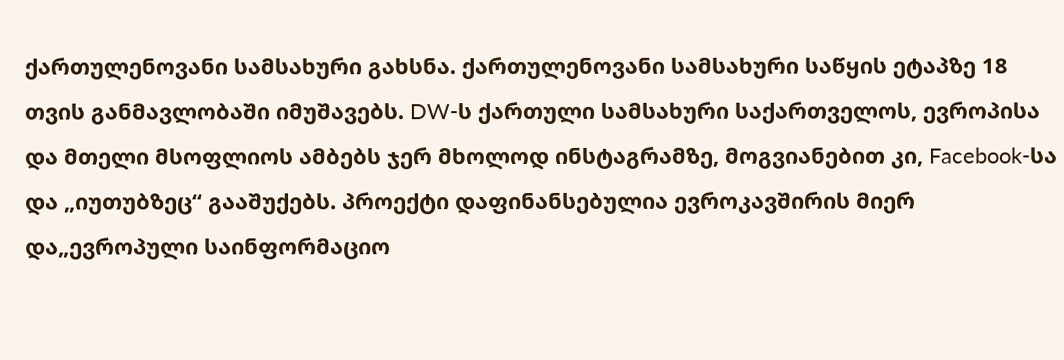ქართულენოვანი სამსახური გახსნა. ქართულენოვანი სამსახური საწყის ეტაპზე 18 თვის განმავლობაში იმუშავებს. DW-ს ქართული სამსახური საქართველოს, ევროპისა და მთელი მსოფლიოს ამბებს ჯერ მხოლოდ ინსტაგრამზე, მოგვიანებით კი, Facebook-სა და „იუთუბზეც“ გააშუქებს. პროექტი დაფინანსებულია ევროკავშირის მიერ და„ევროპული საინფორმაციო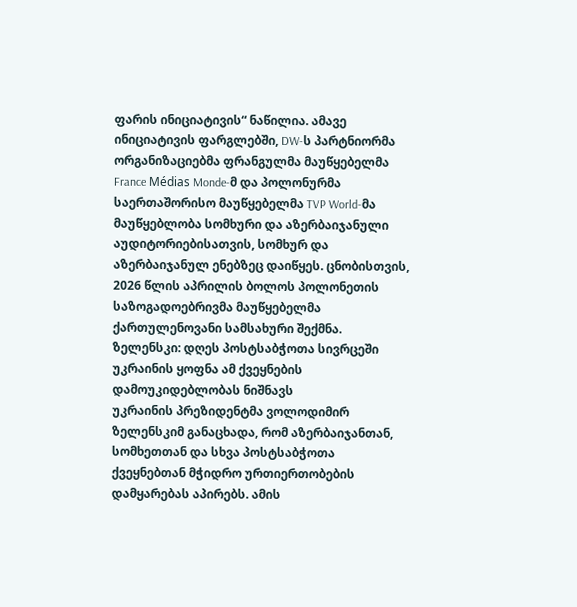ფარის ინიციატივის“ ნაწილია. ამავე ინიციატივის ფარგლებში, DW-ს პარტნიორმა ორგანიზაციებმა ფრანგულმა მაუწყებელმა France Médias Monde-მ და პოლონურმა საერთაშორისო მაუწყებელმა TVP World-მა მაუწყებლობა სომხური და აზერბაიჯანული აუდიტორიებისათვის, სომხურ და აზერბაიჯანულ ენებზეც დაიწყეს. ცნობისთვის, 2026 წლის აპრილის ბოლოს პოლონეთის საზოგადოებრივმა მაუწყებელმა ქართულენოვანი სამსახური შექმნა.
ზელენსკი: დღეს პოსტსაბჭოთა სივრცეში უკრაინის ყოფნა ამ ქვეყნების დამოუკიდებლობას ნიშნავს
უკრაინის პრეზიდენტმა ვოლოდიმირ ზელენსკიმ განაცხადა, რომ აზერბაიჯანთან, სომხეთთან და სხვა პოსტსაბჭოთა ქვეყნებთან მჭიდრო ურთიერთობების დამყარებას აპირებს. ამის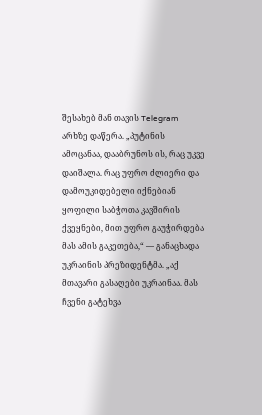შესახებ მან თავის Telegram არხზე დაწერა. „პუტინის ამოცანაა, დააბრუნოს ის, რაც უკვე დაიშალა. რაც უფრო ძლიერი და დამოუკიდებელი იქნებიან ყოფილი საბჭოთა კავშირის ქვეყნები, მით უფრო გაუჭირდება მას ამის გაკეთება,“ — განაცხადა უკრაინის პრეზიდენტმა. „აქ მთავარი გასაღები უკრაინაა. მას ჩვენი გატეხვა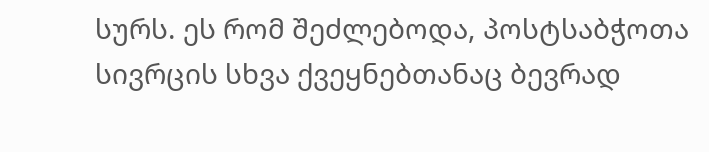სურს. ეს რომ შეძლებოდა, პოსტსაბჭოთა სივრცის სხვა ქვეყნებთანაც ბევრად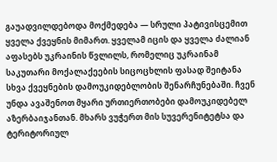გაუადვილდებოდა მოქმედება — სრული პატივისცემით ყველა ქვეყნის მიმართ. ყველამ იცის და ყველა ძალიან აფასებს უკრაინის წვლილს, რომელიც უკრაინამ საკუთარი მოქალაქეების სიცოცხლის ფასად შეიტანა სხვა ქვეყნების დამოუკიდებლობის შენარჩუნებაში. ჩვენ უნდა ავაშენოთ მყარი ურთიერთობები დამოუკიდებელ აზერბაიჯანთან. მხარს ვუჭერთ მის სუვერენიტეტსა და ტერიტორიულ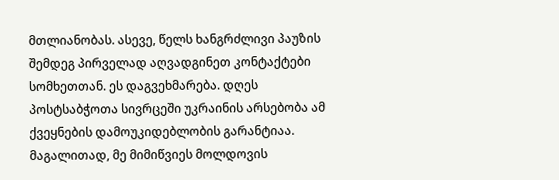მთლიანობას. ასევე, წელს ხანგრძლივი პაუზის შემდეგ პირველად აღვადგინეთ კონტაქტები სომხეთთან. ეს დაგვეხმარება. დღეს პოსტსაბჭოთა სივრცეში უკრაინის არსებობა ამ ქვეყნების დამოუკიდებლობის გარანტიაა. მაგალითად, მე მიმიწვიეს მოლდოვის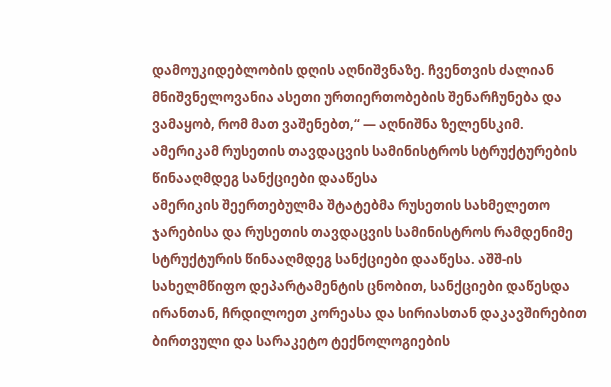დამოუკიდებლობის დღის აღნიშვნაზე. ჩვენთვის ძალიან მნიშვნელოვანია ასეთი ურთიერთობების შენარჩუნება და ვამაყობ, რომ მათ ვაშენებთ,“ — აღნიშნა ზელენსკიმ.
ამერიკამ რუსეთის თავდაცვის სამინისტროს სტრუქტურების წინააღმდეგ სანქციები დააწესა
ამერიკის შეერთებულმა შტატებმა რუსეთის სახმელეთო ჯარებისა და რუსეთის თავდაცვის სამინისტროს რამდენიმე სტრუქტურის წინააღმდეგ სანქციები დააწესა. აშშ-ის სახელმწიფო დეპარტამენტის ცნობით, სანქციები დაწესდა ირანთან, ჩრდილოეთ კორეასა და სირიასთან დაკავშირებით ბირთვული და სარაკეტო ტექნოლოგიების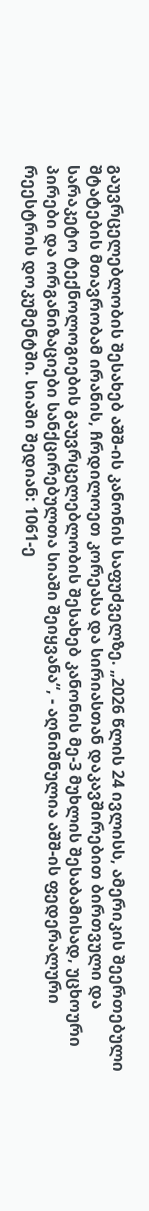გაუვრცელებლობის შესახებ აშშ-ის კანონის საფუძველზე. „2026 წლის 24 ივლისს, ამერიკის შეერთებული შტატების მთავრობამ ირანის, ჩრდილოეთ კორეასა და სირიასთან დაკავშირებით ბირთვული და სარაკეტო ტექნოლოგიების გაუვრცელებლობის შესახებ კანონის მე-3 მუხლის შესაბამისად, უცხოური პირები და ორგანიზაციები სანქცირებულთა სიაში შეიყვანა“, - აღნიშნულია აშშ-ის ფედერალური რეესტრის დოკუმენტში. სიაში შედიან: 1061-ე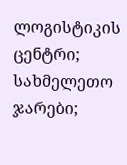ლოგისტიკის ცენტრი; სახმელეთო ჯარები;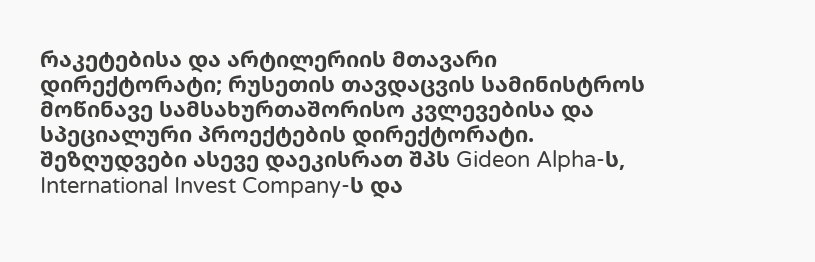რაკეტებისა და არტილერიის მთავარი დირექტორატი; რუსეთის თავდაცვის სამინისტროს მოწინავე სამსახურთაშორისო კვლევებისა და სპეციალური პროექტების დირექტორატი. შეზღუდვები ასევე დაეკისრათ შპს Gideon Alpha-ს, International Invest Company-ს და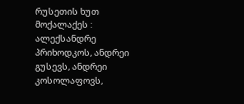რუსეთის ხუთ მოქალაქეს : ალექსანდრე პრიხოდკოს, ანდრეი გუსევს, ანდრეი კოსოლაფოვს,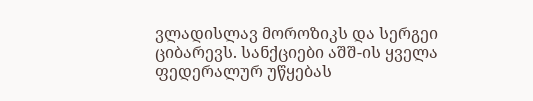ვლადისლავ მოროზიკს და სერგეი ციბარევს. სანქციები აშშ-ის ყველა ფედერალურ უწყებას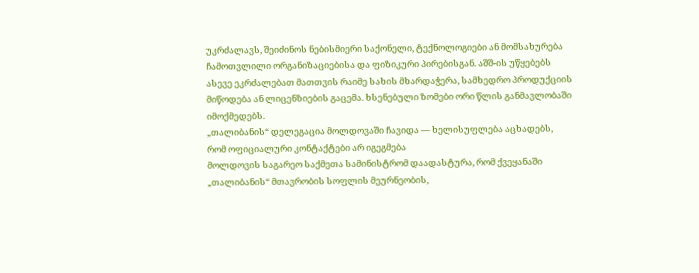უკრძალავს, შეიძინოს ნებისმიერი საქონელი, ტექნოლოგიები ან მომსახურება ჩამოთვლილი ორგანიზაციებისა და ფიზიკური პირებისგან. აშშ-ის უწყებებს ასევე ეკრძალებათ მათთვის რაიმე სახის მხარდაჭერა, სამხედრო პროდუქციის მიწოდება ან ლიცენზიების გაცემა. ხსენებული ზომები ორი წლის განმავლობაში იმოქმედებს.
„თალიბანის“ დელეგაცია მოლდოვაში ჩავიდა — ხელისუფლება აცხადებს, რომ ოფიციალური კონტაქტები არ იგეგმება
მოლდოვის საგარეო საქმეთა სამინისტრომ დაადასტურა, რომ ქვეყანაში „თალიბანის“ მთავრობის სოფლის მეურნეობის,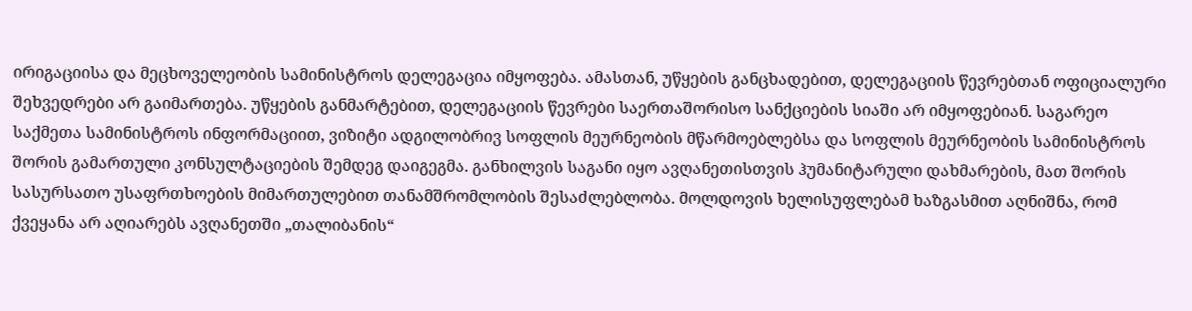ირიგაციისა და მეცხოველეობის სამინისტროს დელეგაცია იმყოფება. ამასთან, უწყების განცხადებით, დელეგაციის წევრებთან ოფიციალური შეხვედრები არ გაიმართება. უწყების განმარტებით, დელეგაციის წევრები საერთაშორისო სანქციების სიაში არ იმყოფებიან. საგარეო საქმეთა სამინისტროს ინფორმაციით, ვიზიტი ადგილობრივ სოფლის მეურნეობის მწარმოებლებსა და სოფლის მეურნეობის სამინისტროს შორის გამართული კონსულტაციების შემდეგ დაიგეგმა. განხილვის საგანი იყო ავღანეთისთვის ჰუმანიტარული დახმარების, მათ შორის სასურსათო უსაფრთხოების მიმართულებით თანამშრომლობის შესაძლებლობა. მოლდოვის ხელისუფლებამ ხაზგასმით აღნიშნა, რომ ქვეყანა არ აღიარებს ავღანეთში „თალიბანის“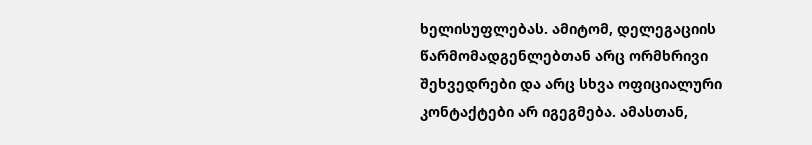ხელისუფლებას. ამიტომ, დელეგაციის წარმომადგენლებთან არც ორმხრივი შეხვედრები და არც სხვა ოფიციალური კონტაქტები არ იგეგმება. ამასთან,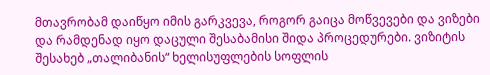მთავრობამ დაიწყო იმის გარკვევა, როგორ გაიცა მოწვევები და ვიზები და რამდენად იყო დაცული შესაბამისი შიდა პროცედურები. ვიზიტის შესახებ „თალიბანის“ ხელისუფლების სოფლის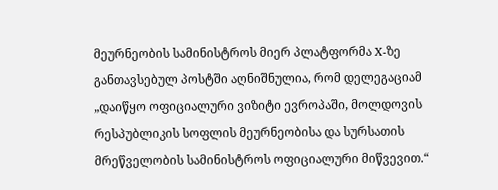მეურნეობის სამინისტროს მიერ პლატფორმა X-ზე განთავსებულ პოსტში აღნიშნულია, რომ დელეგაციამ „დაიწყო ოფიციალური ვიზიტი ევროპაში, მოლდოვის რესპუბლიკის სოფლის მეურნეობისა და სურსათის მრეწველობის სამინისტროს ოფიციალური მიწვევით.“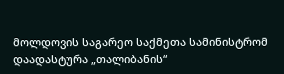მოლდოვის საგარეო საქმეთა სამინისტრომ დაადასტურა „თალიბანის“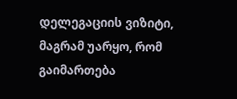დელეგაციის ვიზიტი, მაგრამ უარყო, რომ გაიმართება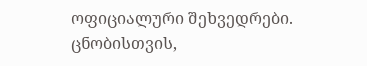ოფიციალური შეხვედრები. ცნობისთვის,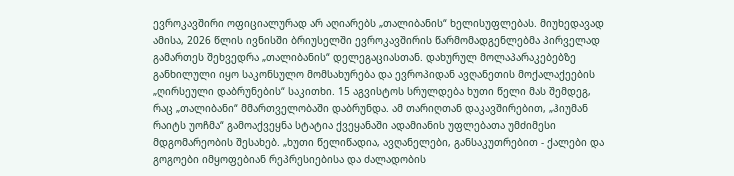ევროკავშირი ოფიციალურად არ აღიარებს „თალიბანის“ ხელისუფლებას. მიუხედავად ამისა, 2026 წლის ივნისში ბრიუსელში ევროკავშირის წარმომადგენლებმა პირველად გამართეს შეხვედრა „თალიბანის“ დელეგაციასთან. დახურულ მოლაპარაკებებზე განხილული იყო საკონსულო მომსახურება და ევროპიდან ავღანეთის მოქალაქეების „ღირსეული დაბრუნების“ საკითხი. 15 აგვისტოს სრულდება ხუთი წელი მას შემდეგ, რაც „თალიბანი“ მმართველობაში დაბრუნდა. ამ თარიღთან დაკავშირებით, „ჰიუმან რაიტს უოჩმა“ გამოაქვეყნა სტატია ქვეყანაში ადამიანის უფლებათა უმძიმესი მდგომარეობის შესახებ. „ხუთი წელიწადია, ავღანელები, განსაკუთრებით - ქალები და გოგოები იმყოფებიან რეპრესიებისა და ძალადობის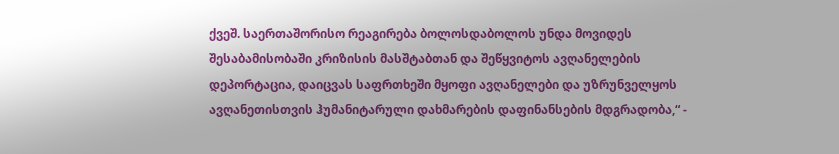ქვეშ. საერთაშორისო რეაგირება ბოლოსდაბოლოს უნდა მოვიდეს შესაბამისობაში კრიზისის მასშტაბთან და შეწყვიტოს ავღანელების დეპორტაცია, დაიცვას საფრთხეში მყოფი ავღანელები და უზრუნველყოს ავღანეთისთვის ჰუმანიტარული დახმარების დაფინანსების მდგრადობა,“ -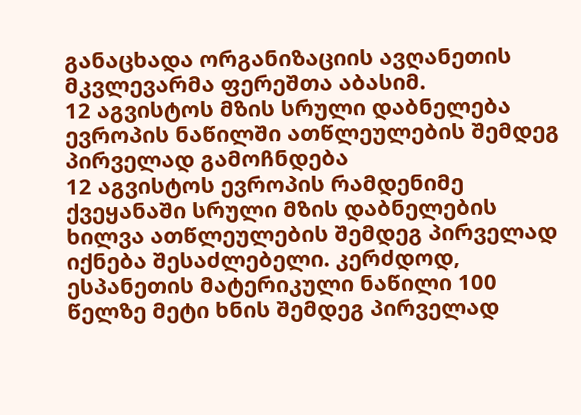განაცხადა ორგანიზაციის ავღანეთის მკვლევარმა ფერეშთა აბასიმ.
12 აგვისტოს მზის სრული დაბნელება ევროპის ნაწილში ათწლეულების შემდეგ პირველად გამოჩნდება
12 აგვისტოს ევროპის რამდენიმე ქვეყანაში სრული მზის დაბნელების ხილვა ათწლეულების შემდეგ პირველად იქნება შესაძლებელი. კერძდოდ, ესპანეთის მატერიკული ნაწილი 100 წელზე მეტი ხნის შემდეგ პირველად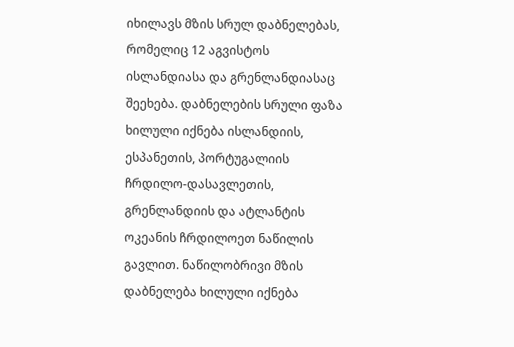იხილავს მზის სრულ დაბნელებას, რომელიც 12 აგვისტოს ისლანდიასა და გრენლანდიასაც შეეხება. დაბნელების სრული ფაზა ხილული იქნება ისლანდიის, ესპანეთის, პორტუგალიის ჩრდილო-დასავლეთის, გრენლანდიის და ატლანტის ოკეანის ჩრდილოეთ ნაწილის გავლით. ნაწილობრივი მზის დაბნელება ხილული იქნება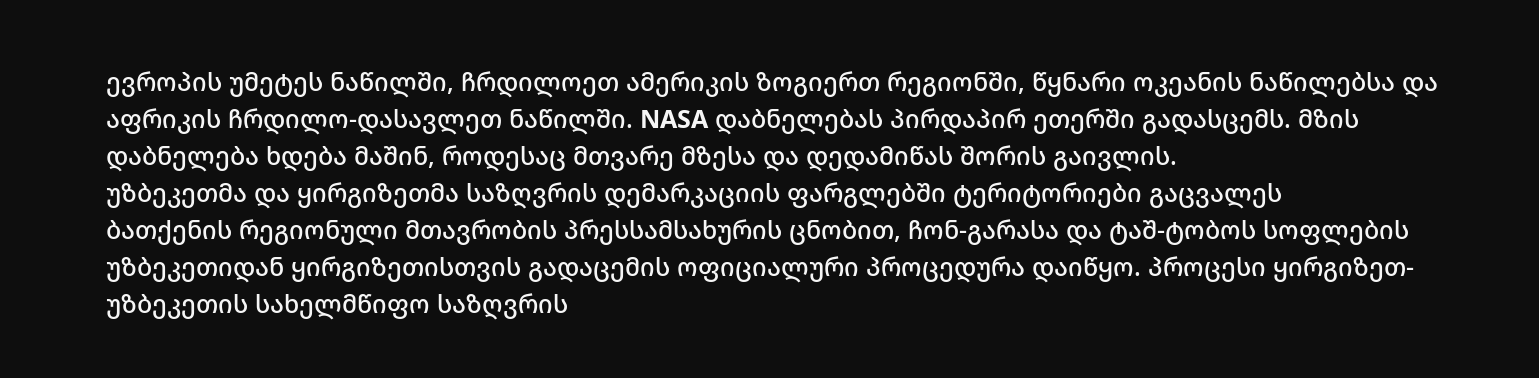ევროპის უმეტეს ნაწილში, ჩრდილოეთ ამერიკის ზოგიერთ რეგიონში, წყნარი ოკეანის ნაწილებსა და აფრიკის ჩრდილო-დასავლეთ ნაწილში. NASA დაბნელებას პირდაპირ ეთერში გადასცემს. მზის დაბნელება ხდება მაშინ, როდესაც მთვარე მზესა და დედამიწას შორის გაივლის.
უზბეკეთმა და ყირგიზეთმა საზღვრის დემარკაციის ფარგლებში ტერიტორიები გაცვალეს
ბათქენის რეგიონული მთავრობის პრესსამსახურის ცნობით, ჩონ-გარასა და ტაშ-ტობოს სოფლების უზბეკეთიდან ყირგიზეთისთვის გადაცემის ოფიციალური პროცედურა დაიწყო. პროცესი ყირგიზეთ-უზბეკეთის სახელმწიფო საზღვრის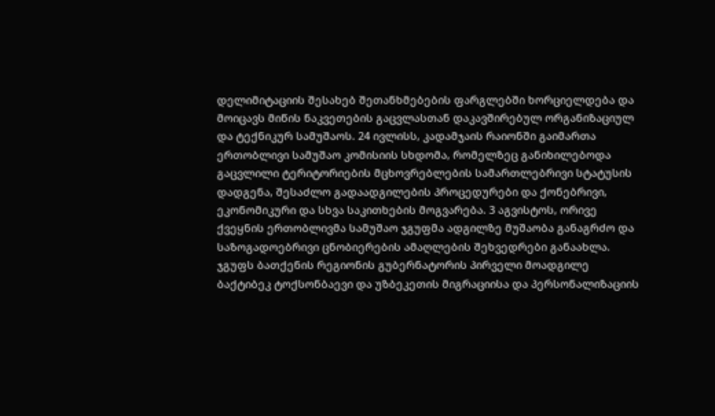დელიმიტაციის შესახებ შეთანხმებების ფარგლებში ხორციელდება და მოიცავს მიწის ნაკვეთების გაცვლასთან დაკავშირებულ ორგანიზაციულ და ტექნიკურ სამუშაოს. 24 ივლისს, კადამჯაის რაიონში გაიმართა ერთობლივი სამუშაო კომისიის სხდომა, რომელზეც განიხილებოდა გაცვლილი ტერიტორიების მცხოვრებლების სამართლებრივი სტატუსის დადგენა, შესაძლო გადაადგილების პროცედურები და ქონებრივი, ეკონომიკური და სხვა საკითხების მოგვარება. 3 აგვისტოს, ორივე ქვეყნის ერთობლივმა სამუშაო ჯგუფმა ადგილზე მუშაობა განაგრძო და საზოგადოებრივი ცნობიერების ამაღლების შეხვედრები განაახლა. ჯგუფს ბათქენის რეგიონის გუბერნატორის პირველი მოადგილე ბაქტიბეკ ტოქსონბაევი და უზბეკეთის მიგრაციისა და პერსონალიზაციის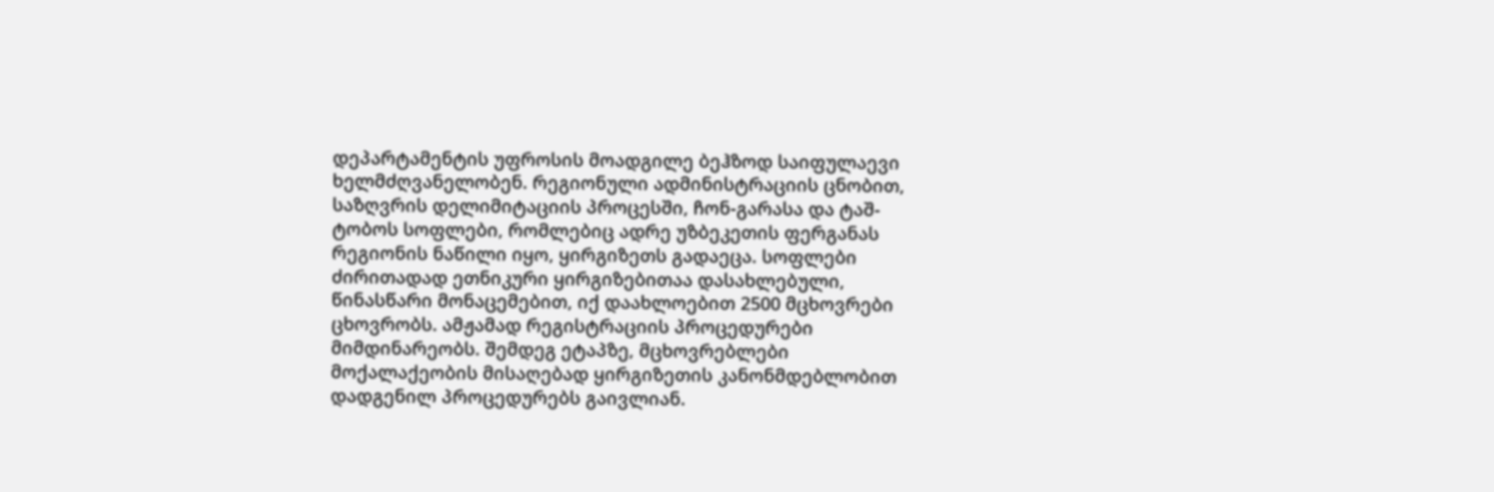დეპარტამენტის უფროსის მოადგილე ბეჰზოდ საიფულაევი ხელმძღვანელობენ. რეგიონული ადმინისტრაციის ცნობით, საზღვრის დელიმიტაციის პროცესში, ჩონ-გარასა და ტაშ-ტობოს სოფლები, რომლებიც ადრე უზბეკეთის ფერგანას რეგიონის ნაწილი იყო, ყირგიზეთს გადაეცა. სოფლები ძირითადად ეთნიკური ყირგიზებითაა დასახლებული, წინასწარი მონაცემებით, იქ დაახლოებით 2500 მცხოვრები ცხოვრობს. ამჟამად რეგისტრაციის პროცედურები მიმდინარეობს. შემდეგ ეტაპზე, მცხოვრებლები მოქალაქეობის მისაღებად ყირგიზეთის კანონმდებლობით დადგენილ პროცედურებს გაივლიან.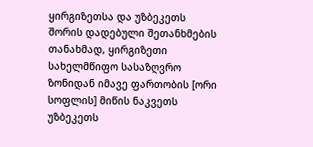ყირგიზეთსა და უზბეკეთს შორის დადებული შეთანხმების თანახმად, ყირგიზეთი სახელმწიფო სასაზღვრო ზონიდან იმავე ფართობის [ორი სოფლის] მიწის ნაკვეთს უზბეკეთს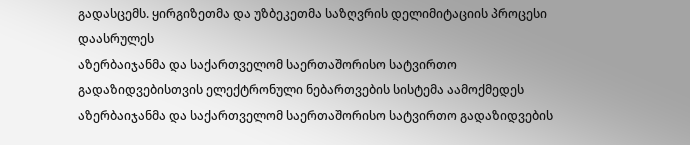გადასცემს. ყირგიზეთმა და უზბეკეთმა საზღვრის დელიმიტაციის პროცესი დაასრულეს
აზერბაიჯანმა და საქართველომ საერთაშორისო სატვირთო გადაზიდვებისთვის ელექტრონული ნებართვების სისტემა აამოქმედეს
აზერბაიჯანმა და საქართველომ საერთაშორისო სატვირთო გადაზიდვების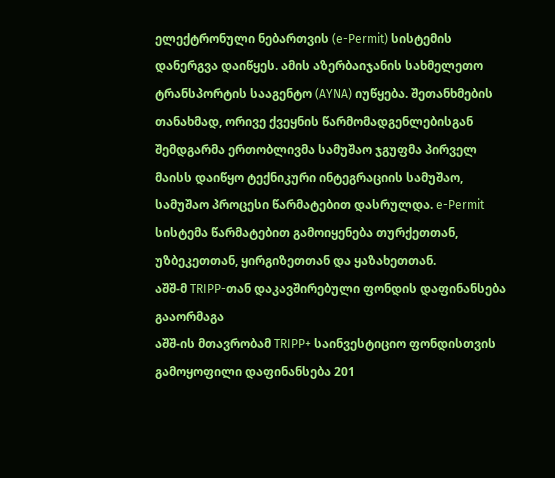ელექტრონული ნებართვის (e-Permit) სისტემის დანერგვა დაიწყეს. ამის აზერბაიჯანის სახმელეთო ტრანსპორტის სააგენტო (AYNA) იუწყება. შეთანხმების თანახმად, ორივე ქვეყნის წარმომადგენლებისგან შემდგარმა ერთობლივმა სამუშაო ჯგუფმა პირველ მაისს დაიწყო ტექნიკური ინტეგრაციის სამუშაო, სამუშაო პროცესი წარმატებით დასრულდა. e-Permit სისტემა წარმატებით გამოიყენება თურქეთთან, უზბეკეთთან, ყირგიზეთთან და ყაზახეთთან.
აშშ-მ TRIPP-თან დაკავშირებული ფონდის დაფინანსება გააორმაგა
აშშ-ის მთავრობამ TRIPP+ საინვესტიციო ფონდისთვის გამოყოფილი დაფინანსება 201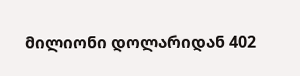მილიონი დოლარიდან 402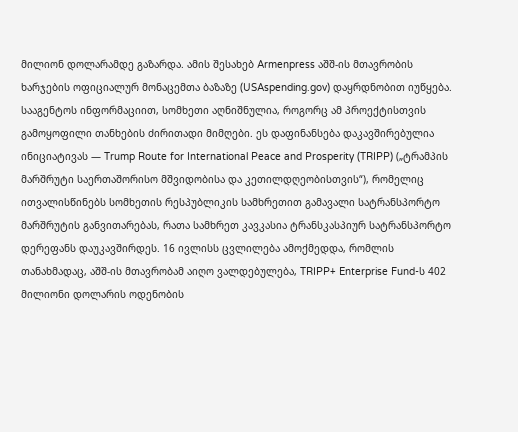მილიონ დოლარამდე გაზარდა. ამის შესახებ Armenpress აშშ-ის მთავრობის ხარჯების ოფიციალურ მონაცემთა ბაზაზე (USAspending.gov) დაყრდნობით იუწყება. სააგენტოს ინფორმაციით, სომხეთი აღნიშნულია, როგორც ამ პროექტისთვის გამოყოფილი თანხების ძირითადი მიმღები. ეს დაფინანსება დაკავშირებულია ინიციატივას — Trump Route for International Peace and Prosperity (TRIPP) („ტრამპის მარშრუტი საერთაშორისო მშვიდობისა და კეთილდღეობისთვის“), რომელიც ითვალისწინებს სომხეთის რესპუბლიკის სამხრეთით გამავალი სატრანსპორტო მარშრუტის განვითარებას, რათა სამხრეთ კავკასია ტრანსკასპიურ სატრანსპორტო დერეფანს დაუკავშირდეს. 16 ივლისს ცვლილება ამოქმედდა, რომლის თანახმადაც, აშშ-ის მთავრობამ აიღო ვალდებულება, TRIPP+ Enterprise Fund-ს 402 მილიონი დოლარის ოდენობის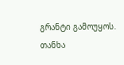გრანტი გამოუყოს. თანხა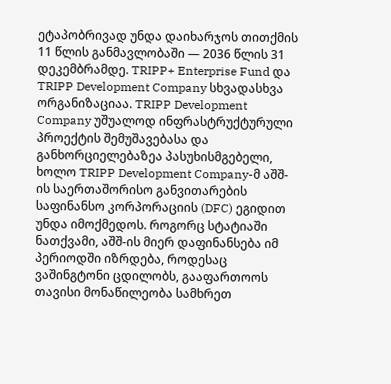ეტაპობრივად უნდა დაიხარჯოს თითქმის 11 წლის განმავლობაში — 2036 წლის 31 დეკემბრამდე. TRIPP+ Enterprise Fund და TRIPP Development Company სხვადასხვა ორგანიზაციაა. TRIPP Development Company უშუალოდ ინფრასტრუქტურული პროექტის შემუშავებასა და განხორციელებაზეა პასუხისმგებელი, ხოლო TRIPP Development Company-მ აშშ-ის საერთაშორისო განვითარების საფინანსო კორპორაციის (DFC) ეგიდით უნდა იმოქმედოს. როგორც სტატიაში ნათქვამი, აშშ-ის მიერ დაფინანსება იმ პერიოდში იზრდება, როდესაც ვაშინგტონი ცდილობს, გააფართოოს თავისი მონაწილეობა სამხრეთ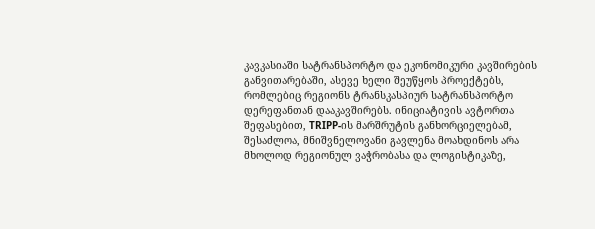კავკასიაში სატრანსპორტო და ეკონომიკური კავშირების განვითარებაში, ასევე ხელი შეუწყოს პროექტებს, რომლებიც რეგიონს ტრანსკასპიურ სატრანსპორტო დერეფანთან დააკავშირებს. ინიციატივის ავტორთა შეფასებით, TRIPP-ის მარშრუტის განხორციელებამ, შესაძლოა, მნიშვნელოვანი გავლენა მოახდინოს არა მხოლოდ რეგიონულ ვაჭრობასა და ლოგისტიკაზე,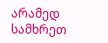არამედ სამხრეთ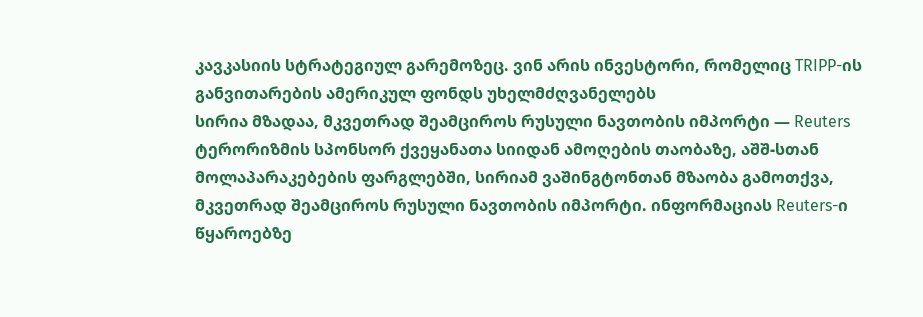კავკასიის სტრატეგიულ გარემოზეც. ვინ არის ინვესტორი, რომელიც TRIPP-ის განვითარების ამერიკულ ფონდს უხელმძღვანელებს
სირია მზადაა, მკვეთრად შეამციროს რუსული ნავთობის იმპორტი — Reuters
ტერორიზმის სპონსორ ქვეყანათა სიიდან ამოღების თაობაზე, აშშ-სთან მოლაპარაკებების ფარგლებში, სირიამ ვაშინგტონთან მზაობა გამოთქვა, მკვეთრად შეამციროს რუსული ნავთობის იმპორტი. ინფორმაციას Reuters-ი წყაროებზე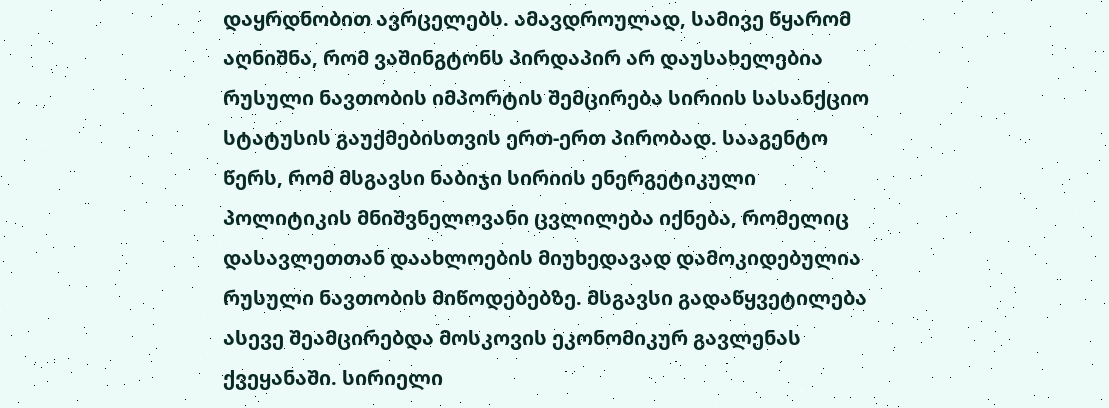დაყრდნობით ავრცელებს. ამავდროულად, სამივე წყარომ აღნიშნა, რომ ვაშინგტონს პირდაპირ არ დაუსახელებია რუსული ნავთობის იმპორტის შემცირება სირიის სასანქციო სტატუსის გაუქმებისთვის ერთ-ერთ პირობად. სააგენტო წერს, რომ მსგავსი ნაბიჯი სირიის ენერგეტიკული პოლიტიკის მნიშვნელოვანი ცვლილება იქნება, რომელიც დასავლეთთან დაახლოების მიუხედავად დამოკიდებულია რუსული ნავთობის მიწოდებებზე. მსგავსი გადაწყვეტილება ასევე შეამცირებდა მოსკოვის ეკონომიკურ გავლენას ქვეყანაში. სირიელი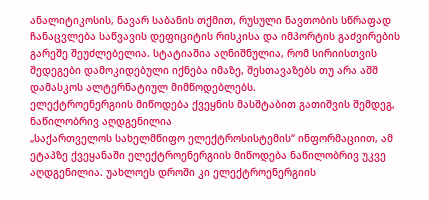ანალიტიკოსის, ნავარ საბანის თქმით, რუსული ნავთობის სწრაფად ჩანაცვლება საწვავის დეფიციტის რისკისა და იმპორტის გაძვირების გარეშე შეუძლებელია. სტატიაშია აღნიშნულია, რომ სირიისთვის შედეგები დამოკიდებული იქნება იმაზე, შესთავაზებს თუ არა აშშ დამასკოს ალტერნატიულ მიმწოდებლებს.
ელექტროენერგიის მიწოდება ქვეყნის მასშტაბით გათიშვის შემდეგ, ნაწილობრივ აღდგენილია
„საქართველოს სახელმწიფო ელექტროსისტემის“ ინფორმაციით, ამ ეტაპზე ქვეყანაში ელექტროენერგიის მიწოდება ნაწილობრივ უკვე აღდგენილია. უახლოეს დროში კი ელექტროენერგიის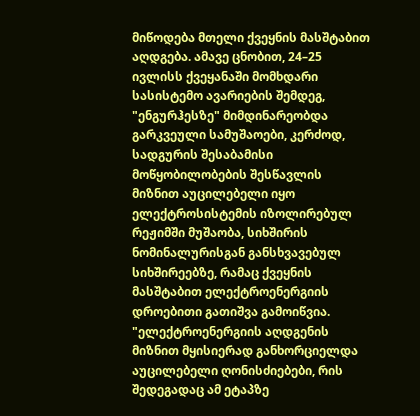მიწოდება მთელი ქვეყნის მასშტაბით აღდგება. ამავე ცნობით, 24–25 ივლისს ქვეყანაში მომხდარი სასისტემო ავარიების შემდეგ, "ენგურჰესზე" მიმდინარეობდა გარკვეული სამუშაოები, კერძოდ, სადგურის შესაბამისი მოწყობილობების შესწავლის მიზნით აუცილებელი იყო ელექტროსისტემის იზოლირებულ რეჟიმში მუშაობა, სიხშირის ნომინალურისგან განსხვავებულ სიხშირეებზე, რამაც ქვეყნის მასშტაბით ელექტროენერგიის დროებითი გათიშვა გამოიწვია. "ელექტროენერგიის აღდგენის მიზნით მყისიერად განხორციელდა აუცილებელი ღონისძიებები, რის შედეგადაც ამ ეტაპზე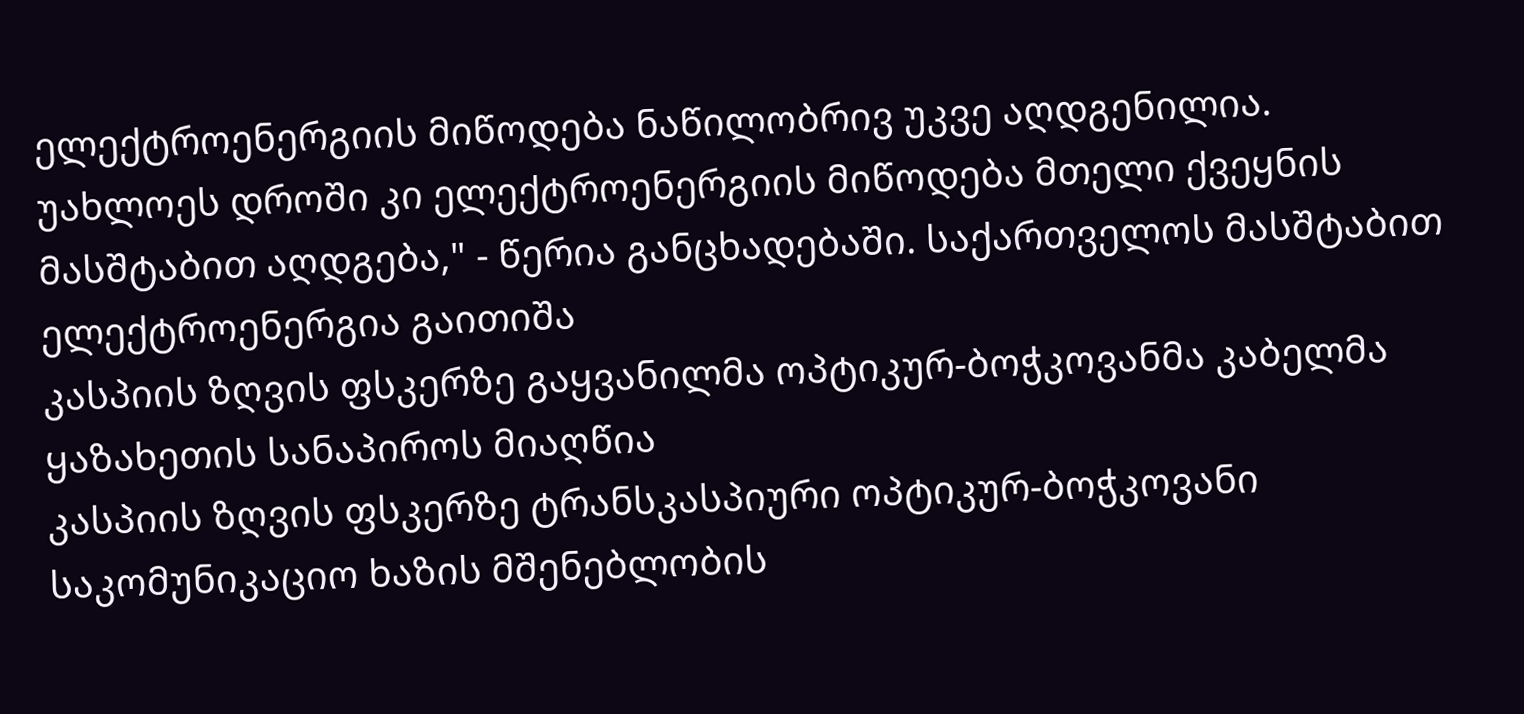ელექტროენერგიის მიწოდება ნაწილობრივ უკვე აღდგენილია. უახლოეს დროში კი ელექტროენერგიის მიწოდება მთელი ქვეყნის მასშტაბით აღდგება," - წერია განცხადებაში. საქართველოს მასშტაბით ელექტროენერგია გაითიშა
კასპიის ზღვის ფსკერზე გაყვანილმა ოპტიკურ-ბოჭკოვანმა კაბელმა ყაზახეთის სანაპიროს მიაღწია
კასპიის ზღვის ფსკერზე ტრანსკასპიური ოპტიკურ-ბოჭკოვანი საკომუნიკაციო ხაზის მშენებლობის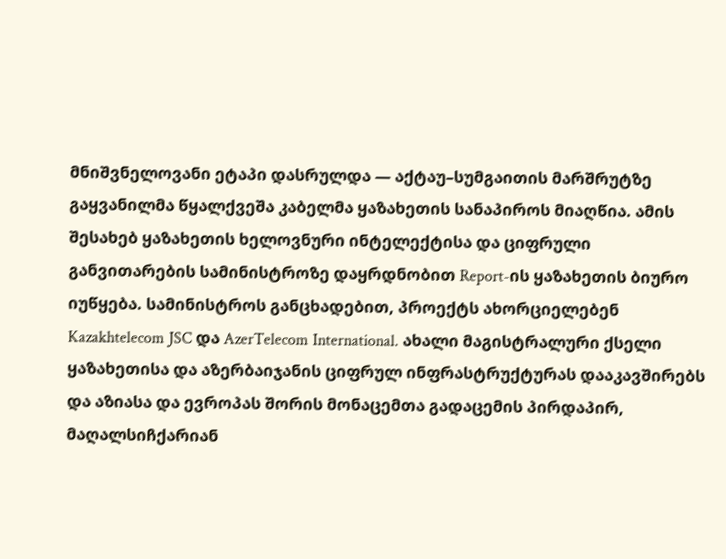მნიშვნელოვანი ეტაპი დასრულდა — აქტაუ–სუმგაითის მარშრუტზე გაყვანილმა წყალქვეშა კაბელმა ყაზახეთის სანაპიროს მიაღწია. ამის შესახებ ყაზახეთის ხელოვნური ინტელექტისა და ციფრული განვითარების სამინისტროზე დაყრდნობით Report-ის ყაზახეთის ბიურო იუწყება. სამინისტროს განცხადებით, პროექტს ახორციელებენ Kazakhtelecom JSC და AzerTelecom International. ახალი მაგისტრალური ქსელი ყაზახეთისა და აზერბაიჯანის ციფრულ ინფრასტრუქტურას დააკავშირებს და აზიასა და ევროპას შორის მონაცემთა გადაცემის პირდაპირ, მაღალსიჩქარიან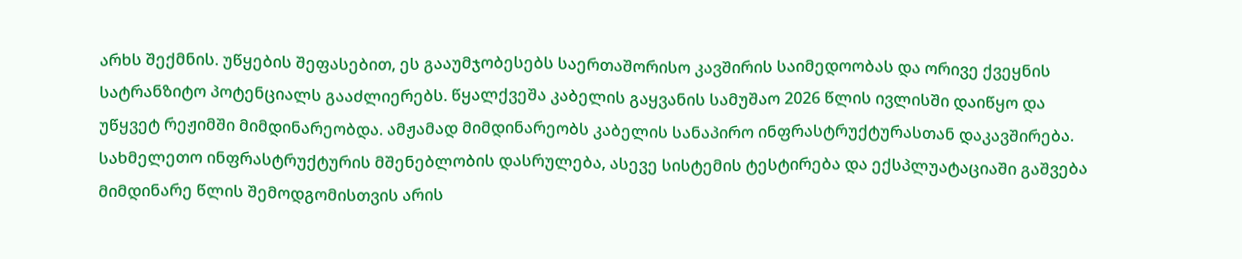არხს შექმნის. უწყების შეფასებით, ეს გააუმჯობესებს საერთაშორისო კავშირის საიმედოობას და ორივე ქვეყნის სატრანზიტო პოტენციალს გააძლიერებს. წყალქვეშა კაბელის გაყვანის სამუშაო 2026 წლის ივლისში დაიწყო და უწყვეტ რეჟიმში მიმდინარეობდა. ამჟამად მიმდინარეობს კაბელის სანაპირო ინფრასტრუქტურასთან დაკავშირება. სახმელეთო ინფრასტრუქტურის მშენებლობის დასრულება, ასევე სისტემის ტესტირება და ექსპლუატაციაში გაშვება მიმდინარე წლის შემოდგომისთვის არის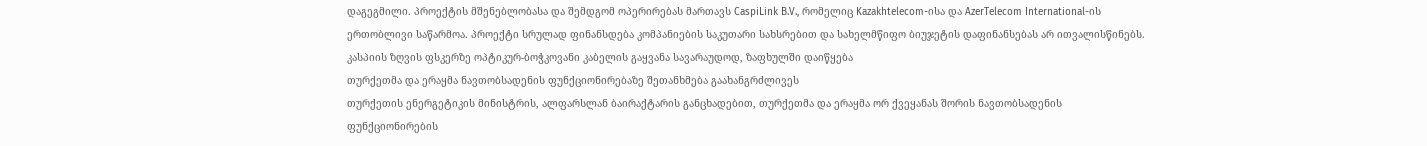დაგეგმილი. პროექტის მშენებლობასა და შემდგომ ოპერირებას მართავს CaspiLink B.V., რომელიც Kazakhtelecom-ისა და AzerTelecom International-ის ერთობლივი საწარმოა. პროექტი სრულად ფინანსდება კომპანიების საკუთარი სახსრებით და სახელმწიფო ბიუჯეტის დაფინანსებას არ ითვალისწინებს. კასპიის ზღვის ფსკერზე ოპტიკურ-ბოჭკოვანი კაბელის გაყვანა სავარაუდოდ, ზაფხულში დაიწყება
თურქეთმა და ერაყმა ნავთობსადენის ფუნქციონირებაზე შეთანხმება გაახანგრძლივეს
თურქეთის ენერგეტიკის მინისტრის, ალფარსლან ბაირაქტარის განცხადებით, თურქეთმა და ერაყმა ორ ქვეყანას შორის ნავთობსადენის ფუნქციონირების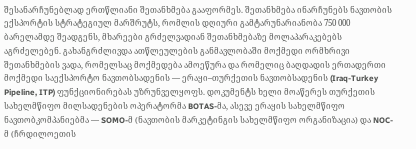შესანარჩუნებლად ერთწლიანი შეთანხმება გააფორმეს. შეთანხმება ინარჩუნებს ნავთობის ექსპორტის სტრატეგიულ მარშრუტს, რომლის დღიური გამტარუნარიანობა 750 000 ბარელამდე შეადგენს, მხარეები გრძელვადიან შეთანხმებაზე მოლაპარაკებებს აგრძელებენ. გახანგრძლივდა ათწლეულების განმავლობაში მოქმედი ორმხრივი შეთანხმების ვადა, რომელსაც მოქმედება ამოეწურა და რომელიც ბაღდადის ერთადერთი მოქმედი საექსპორტო ნავთობსადენის — ერაყი–თურქეთის ნავთობსადენის (Iraq-Turkey Pipeline, ITP) ფუნქციონირებას უზრუნველყოფს. დოკუმენტს ხელი მოაწერეს თურქეთის სახელმწიფო მილსადენების ოპერატორმა BOTAS-მა, ასევე ერაყის სახელმწიფო ნავთობკომპანიებმა — SOMO-მ (ნავთობის მარკეტინგის სახელმწიფო ორგანიზაცია) და NOC-მ (ჩრდილოეთის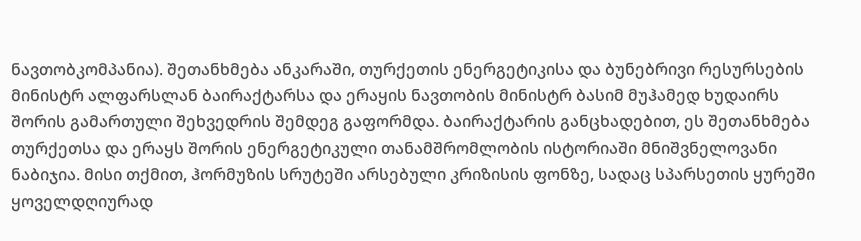ნავთობკომპანია). შეთანხმება ანკარაში, თურქეთის ენერგეტიკისა და ბუნებრივი რესურსების მინისტრ ალფარსლან ბაირაქტარსა და ერაყის ნავთობის მინისტრ ბასიმ მუჰამედ ხუდაირს შორის გამართული შეხვედრის შემდეგ გაფორმდა. ბაირაქტარის განცხადებით, ეს შეთანხმება თურქეთსა და ერაყს შორის ენერგეტიკული თანამშრომლობის ისტორიაში მნიშვნელოვანი ნაბიჯია. მისი თქმით, ჰორმუზის სრუტეში არსებული კრიზისის ფონზე, სადაც სპარსეთის ყურეში ყოველდღიურად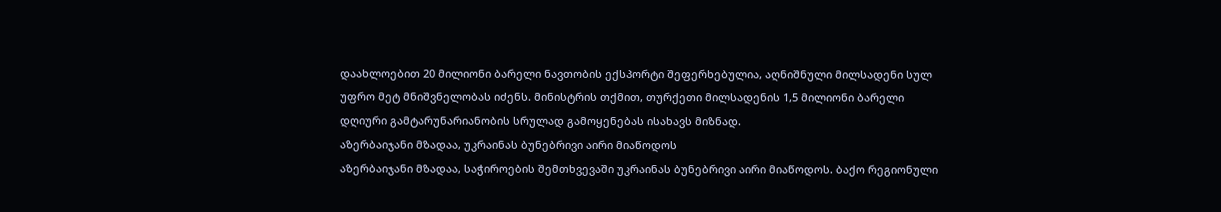დაახლოებით 20 მილიონი ბარელი ნავთობის ექსპორტი შეფერხებულია, აღნიშნული მილსადენი სულ უფრო მეტ მნიშვნელობას იძენს. მინისტრის თქმით, თურქეთი მილსადენის 1,5 მილიონი ბარელი დღიური გამტარუნარიანობის სრულად გამოყენებას ისახავს მიზნად.
აზერბაიჯანი მზადაა, უკრაინას ბუნებრივი აირი მიაწოდოს
აზერბაიჯანი მზადაა, საჭიროების შემთხვევაში უკრაინას ბუნებრივი აირი მიაწოდოს. ბაქო რეგიონული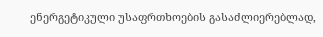ენერგეტიკული უსაფრთხოების გასაძლიერებლად,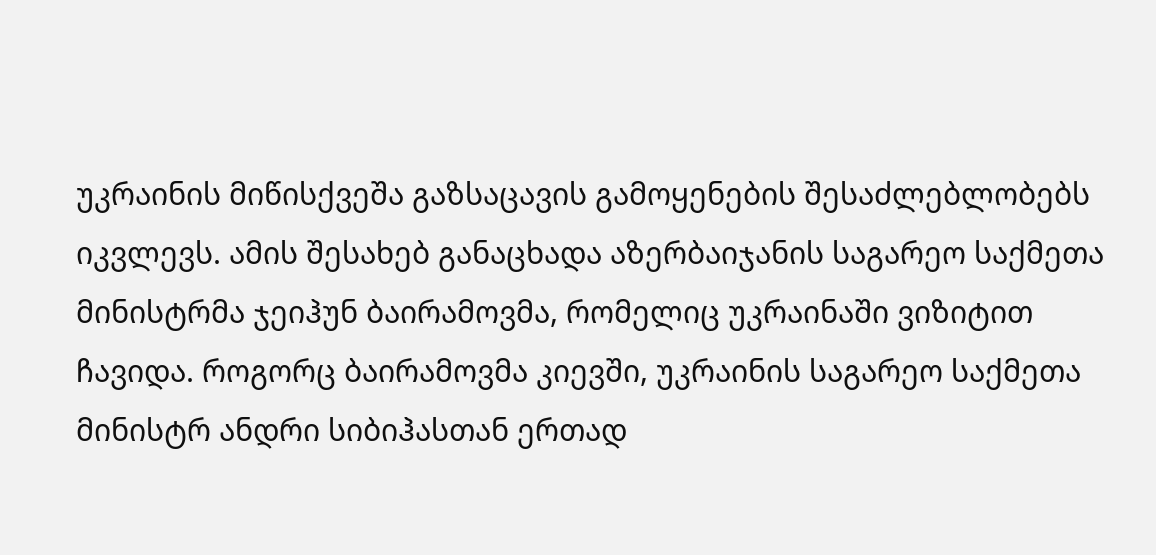უკრაინის მიწისქვეშა გაზსაცავის გამოყენების შესაძლებლობებს იკვლევს. ამის შესახებ განაცხადა აზერბაიჯანის საგარეო საქმეთა მინისტრმა ჯეიჰუნ ბაირამოვმა, რომელიც უკრაინაში ვიზიტით ჩავიდა. როგორც ბაირამოვმა კიევში, უკრაინის საგარეო საქმეთა მინისტრ ანდრი სიბიჰასთან ერთად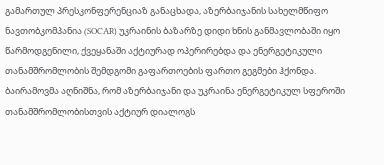გამართულ პრესკონფერენციაზ განაცხადა, აზერბაიჯანის სახელმწიფო ნავთობკომპანია (SOCAR) უკრაინის ბაზარზე დიდი ხნის განმავლობაში იყო წარმოდგენილი, ქვეყანაში აქტიურად ოპერირებდა და ენერგეტიკული თანამშრომლობის შემდგომი გაფართოების ფართო გეგმები ჰქონდა. ბაირამოვმა აღნიშნა, რომ აზერბაიჯანი და უკრაინა ენერგეტიკულ სფეროში თანამშრომლობისთვის აქტიურ დიალოგს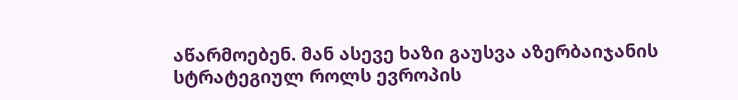აწარმოებენ. მან ასევე ხაზი გაუსვა აზერბაიჯანის სტრატეგიულ როლს ევროპის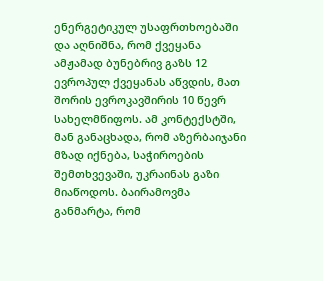ენერგეტიკულ უსაფრთხოებაში და აღნიშნა, რომ ქვეყანა ამჟამად ბუნებრივ გაზს 12 ევროპულ ქვეყანას აწვდის, მათ შორის ევროკავშირის 10 წევრ სახელმწიფოს. ამ კონტექსტში, მან განაცხადა, რომ აზერბაიჯანი მზად იქნება, საჭიროების შემთხვევაში, უკრაინას გაზი მიაწოდოს. ბაირამოვმა განმარტა, რომ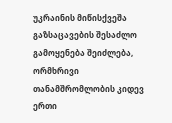უკრაინის მიწისქვეშა გაზსაცავების შესაძლო გამოყენება შეიძლება, ორმხრივი თანამშრომლობის კიდევ ერთი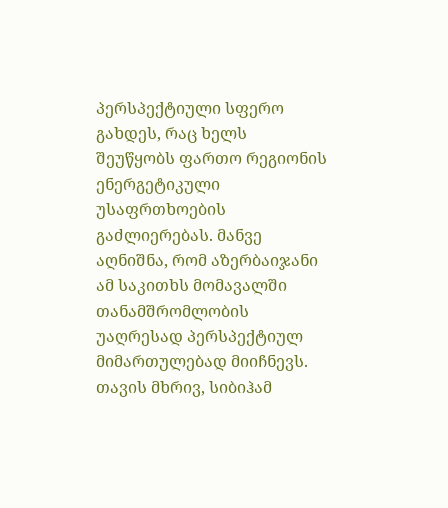პერსპექტიული სფერო გახდეს, რაც ხელს შეუწყობს ფართო რეგიონის ენერგეტიკული უსაფრთხოების გაძლიერებას. მანვე აღნიშნა, რომ აზერბაიჯანი ამ საკითხს მომავალში თანამშრომლობის უაღრესად პერსპექტიულ მიმართულებად მიიჩნევს. თავის მხრივ, სიბიჰამ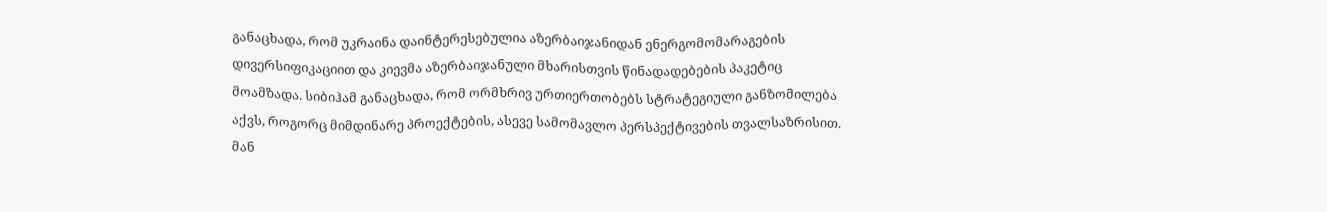განაცხადა, რომ უკრაინა დაინტერესებულია აზერბაიჯანიდან ენერგომომარაგების დივერსიფიკაციით და კიევმა აზერბაიჯანული მხარისთვის წინადადებების პაკეტიც მოამზადა. სიბიჰამ განაცხადა, რომ ორმხრივ ურთიერთობებს სტრატეგიული განზომილება აქვს, როგორც მიმდინარე პროექტების, ასევე სამომავლო პერსპექტივების თვალსაზრისით. მან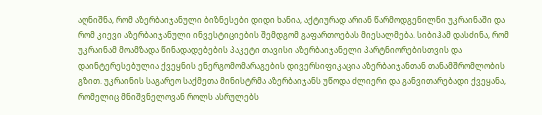აღნიშნა, რომ აზერბაიჯანული ბიზნესები დიდი ხანია, აქტიურად არიან წარმოდგენილნი უკრაინაში და რომ კიევი აზერბაიჯანული ინვესტიციების შემდგომ გაფართოებას მიესალმება. სიბიჰამ დასძინა, რომ უკრაინამ მოამზადა წინადადებების პაკეტი თავისი აზერბაიჯანელი პარტნიორებისთვის და დაინტერესებულია ქვეყნის ენერგომომარაგების დივერსიფიკაცია აზერბაიჯანთან თანამშრომლობის გზით. უკრაინის საგარეო საქმეთა მინისტრმა აზერბაიჯანს უწოდა ძლიერი და განვითარებადი ქვეყანა, რომელიც მნიშვნელოვან როლს ასრულებს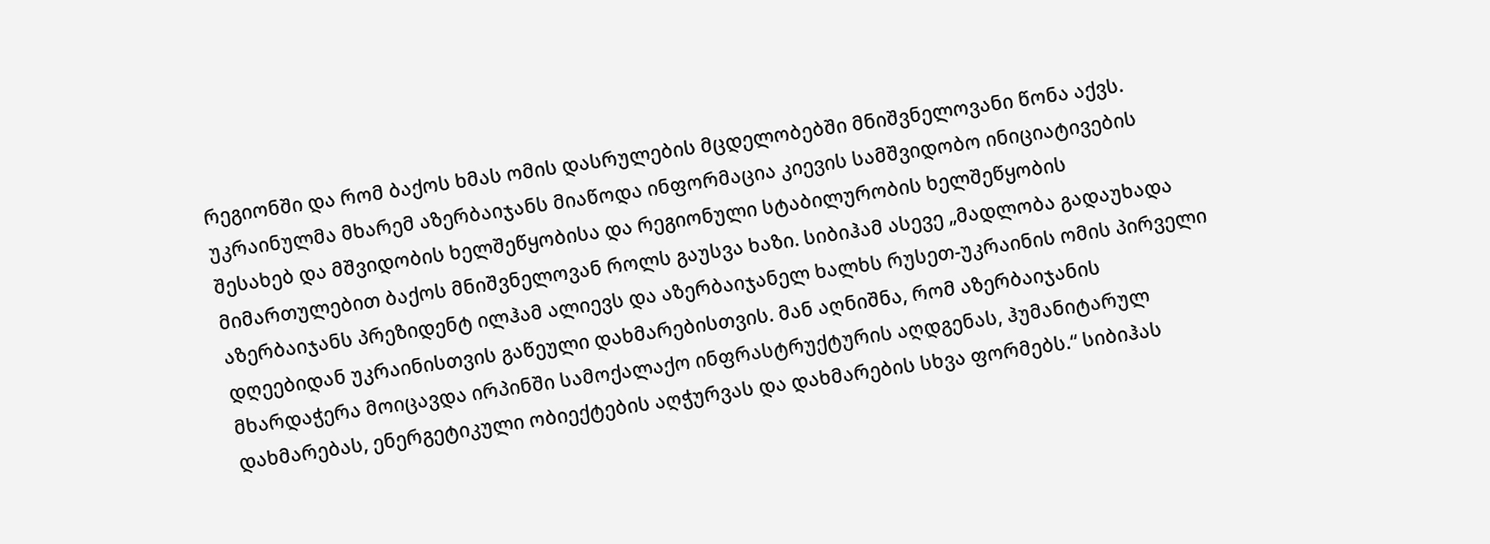რეგიონში და რომ ბაქოს ხმას ომის დასრულების მცდელობებში მნიშვნელოვანი წონა აქვს. უკრაინულმა მხარემ აზერბაიჯანს მიაწოდა ინფორმაცია კიევის სამშვიდობო ინიციატივების შესახებ და მშვიდობის ხელშეწყობისა და რეგიონული სტაბილურობის ხელშეწყობის მიმართულებით ბაქოს მნიშვნელოვან როლს გაუსვა ხაზი. სიბიჰამ ასევე „მადლობა გადაუხადა აზერბაიჯანს პრეზიდენტ ილჰამ ალიევს და აზერბაიჯანელ ხალხს რუსეთ-უკრაინის ომის პირველი დღეებიდან უკრაინისთვის გაწეული დახმარებისთვის. მან აღნიშნა, რომ აზერბაიჯანის მხარდაჭერა მოიცავდა ირპინში სამოქალაქო ინფრასტრუქტურის აღდგენას, ჰუმანიტარულ დახმარებას, ენერგეტიკული ობიექტების აღჭურვას და დახმარების სხვა ფორმებს.“ სიბიჰას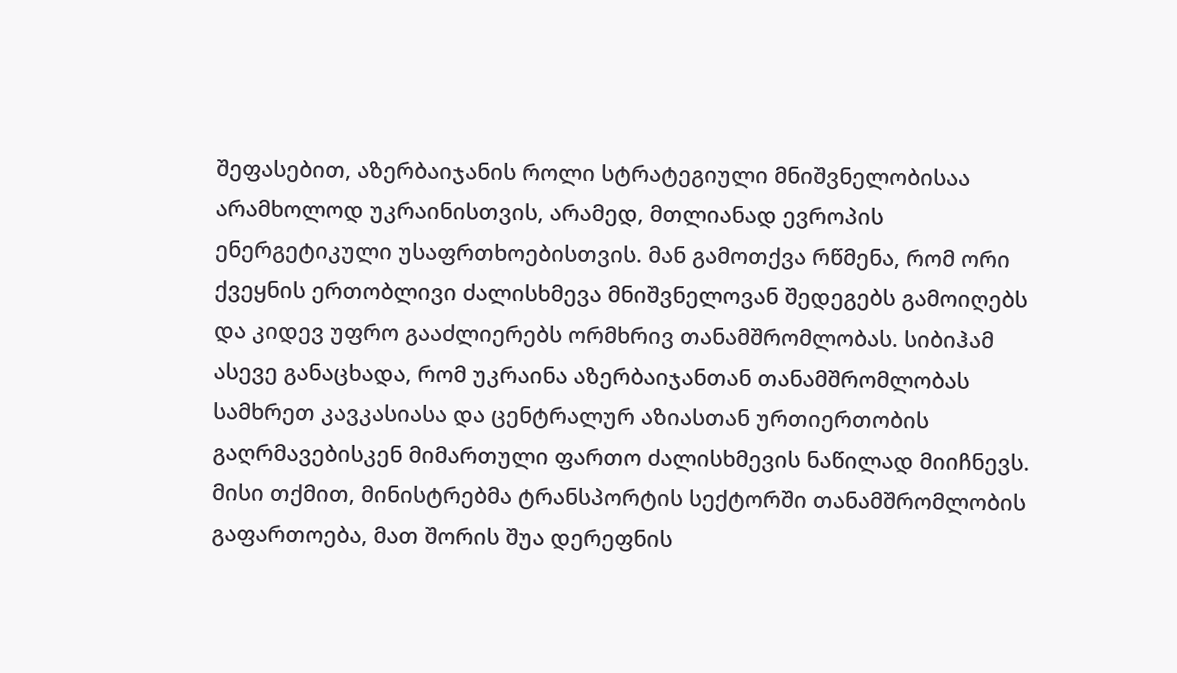შეფასებით, აზერბაიჯანის როლი სტრატეგიული მნიშვნელობისაა არამხოლოდ უკრაინისთვის, არამედ, მთლიანად ევროპის ენერგეტიკული უსაფრთხოებისთვის. მან გამოთქვა რწმენა, რომ ორი ქვეყნის ერთობლივი ძალისხმევა მნიშვნელოვან შედეგებს გამოიღებს და კიდევ უფრო გააძლიერებს ორმხრივ თანამშრომლობას. სიბიჰამ ასევე განაცხადა, რომ უკრაინა აზერბაიჯანთან თანამშრომლობას სამხრეთ კავკასიასა და ცენტრალურ აზიასთან ურთიერთობის გაღრმავებისკენ მიმართული ფართო ძალისხმევის ნაწილად მიიჩნევს. მისი თქმით, მინისტრებმა ტრანსპორტის სექტორში თანამშრომლობის გაფართოება, მათ შორის შუა დერეფნის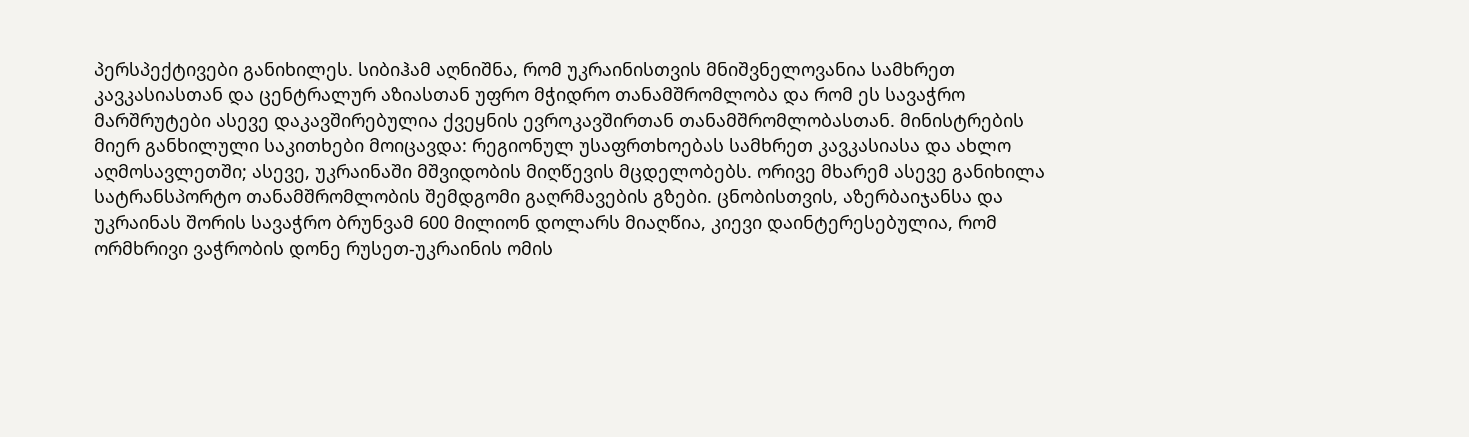პერსპექტივები განიხილეს. სიბიჰამ აღნიშნა, რომ უკრაინისთვის მნიშვნელოვანია სამხრეთ კავკასიასთან და ცენტრალურ აზიასთან უფრო მჭიდრო თანამშრომლობა და რომ ეს სავაჭრო მარშრუტები ასევე დაკავშირებულია ქვეყნის ევროკავშირთან თანამშრომლობასთან. მინისტრების მიერ განხილული საკითხები მოიცავდა: რეგიონულ უსაფრთხოებას სამხრეთ კავკასიასა და ახლო აღმოსავლეთში; ასევე, უკრაინაში მშვიდობის მიღწევის მცდელობებს. ორივე მხარემ ასევე განიხილა სატრანსპორტო თანამშრომლობის შემდგომი გაღრმავების გზები. ცნობისთვის, აზერბაიჯანსა და უკრაინას შორის სავაჭრო ბრუნვამ 600 მილიონ დოლარს მიაღწია, კიევი დაინტერესებულია, რომ ორმხრივი ვაჭრობის დონე რუსეთ-უკრაინის ომის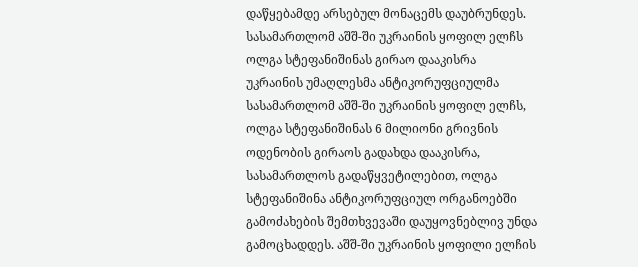დაწყებამდე არსებულ მონაცემს დაუბრუნდეს.
სასამართლომ აშშ-ში უკრაინის ყოფილ ელჩს ოლგა სტეფანიშინას გირაო დააკისრა
უკრაინის უმაღლესმა ანტიკორუფციულმა სასამართლომ აშშ-ში უკრაინის ყოფილ ელჩს, ოლგა სტეფანიშინას 6 მილიონი გრივნის ოდენობის გირაოს გადახდა დააკისრა, სასამართლოს გადაწყვეტილებით, ოლგა სტეფანიშინა ანტიკორუფციულ ორგანოებში გამოძახების შემთხვევაში დაუყოვნებლივ უნდა გამოცხადდეს. აშშ-ში უკრაინის ყოფილი ელჩის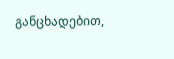განცხადებით,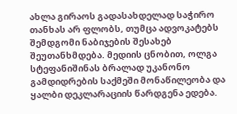ახლა გირაოს გადასახდელად საჭირო თანხას არ ფლობს, თუმცა ადვოკატებს შემდგომი ნაბიჯების შესახებ შეუთანხმდება. მედიის ცნობით, ოლგა სტეფანიშინას ბრალად უკანონო გამდიდრების საქმეში მონაწილეობა და ყალბი დეკლარაციის წარდგენა ედება.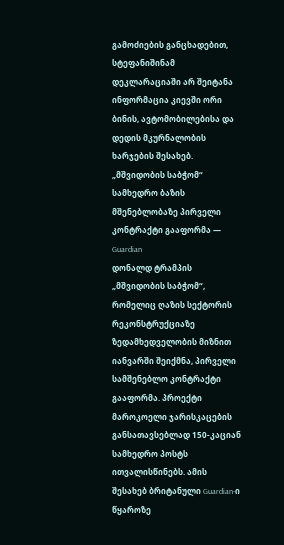გამოძიების განცხადებით, სტეფანიშინამ დეკლარაციაში არ შეიტანა ინფორმაცია კიევში ორი ბინის, ავტომობილებისა და დედის მკურნალობის ხარჯების შესახებ.
„მშვიდობის საბჭომ“ სამხედრო ბაზის მშენებლობაზე პირველი კონტრაქტი გააფორმა — Guardian
დონალდ ტრამპის „მშვიდობის საბჭომ“, რომელიც ღაზის სექტორის რეკონსტრუქციაზე ზედამხედველობის მიზნით იანვარში შეიქმნა, პირველი სამშენებლო კონტრაქტი გააფორმა. პროექტი მაროკოელი ჯარისკაცების განსათავსებლად 150-კაციან სამხედრო პოსტს ითვალისწინებს. ამის შესახებ ბრიტანული Guardian-ი წყაროზე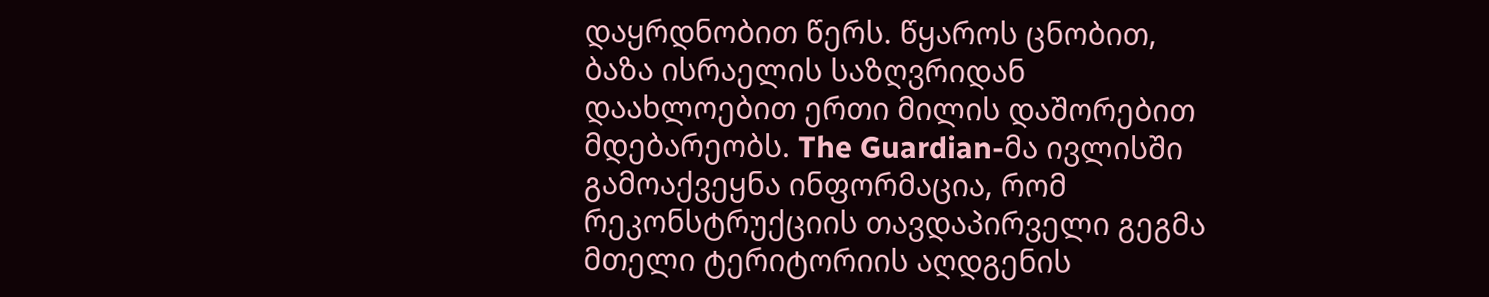დაყრდნობით წერს. წყაროს ცნობით, ბაზა ისრაელის საზღვრიდან დაახლოებით ერთი მილის დაშორებით მდებარეობს. The Guardian-მა ივლისში გამოაქვეყნა ინფორმაცია, რომ რეკონსტრუქციის თავდაპირველი გეგმა მთელი ტერიტორიის აღდგენის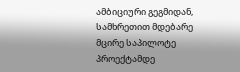ამბიციური გეგმიდან, სამხრეთით მდებარე მცირე საპილოტე პროექტამდე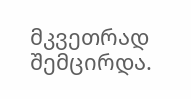მკვეთრად შემცირდა.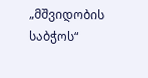„მშვიდობის საბჭოს“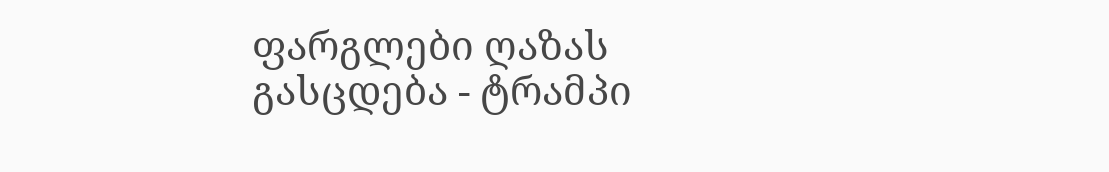ფარგლები ღაზას გასცდება - ტრამპი